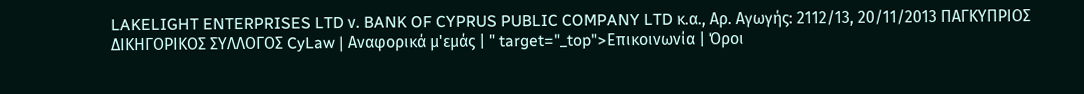LAKELIGHT ENTERPRISES LTD ν. BANK OF CYPRUS PUBLIC COMPANY LTD κ.α., Αρ. Αγωγής: 2112/13, 20/11/2013 ΠΑΓΚΥΠΡΙΟΣ ΔΙΚΗΓΟΡΙΚΟΣ ΣΥΛΛΟΓΟΣ CyLaw | Αναφορικά μ'εμάς | " target="_top">Επικοινωνία | Όροι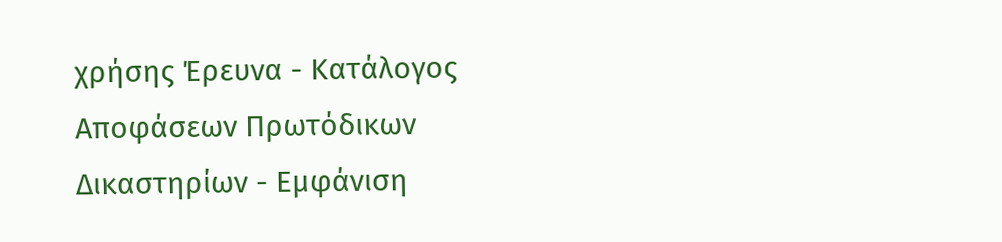χρήσης Έρευνα - Κατάλογος Αποφάσεων Πρωτόδικων Δικαστηρίων - Εμφάνιση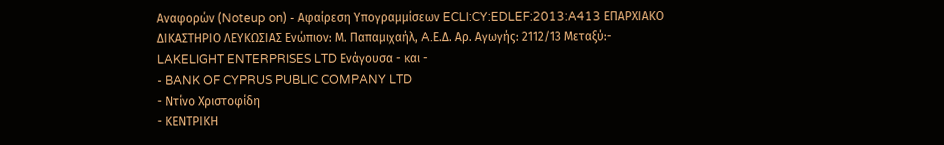Αναφορών (Noteup on) - Αφαίρεση Υπογραμμίσεων ECLI:CY:EDLEF:2013:A413 ΕΠΑΡΧΙΑΚΟ ΔΙΚΑΣΤΗΡΙΟ ΛΕΥΚΩΣΙΑΣ Ενώπιον: Μ. Παπαμιχαήλ, A.Ε.Δ. Αρ. Αγωγής: 2112/13 Μεταξύ:- LAKELIGHT ENTERPRISES LTD Ενάγουσα - και -
- BANK OF CYPRUS PUBLIC COMPANY LTD
- Ντίνο Χριστοφίδη
- ΚΕΝΤΡΙΚΗ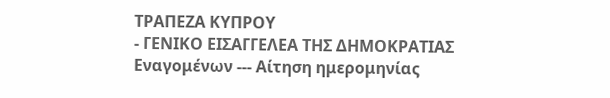ΤΡΑΠΕΖΑ ΚΥΠΡΟΥ
- ΓΕΝΙΚΟ ΕΙΣΑΓΓΕΛΕΑ ΤΗΣ ΔΗΜΟΚΡΑΤΙΑΣ Εναγομένων --- Αίτηση ημερομηνίας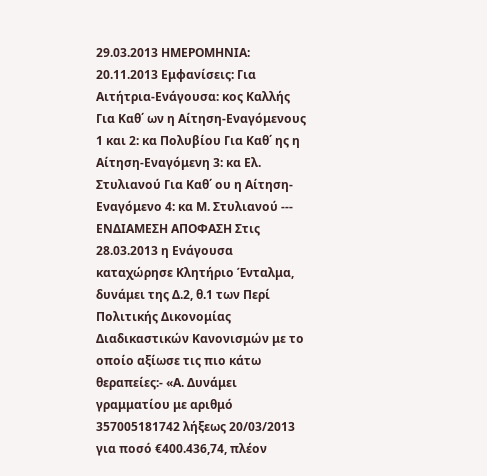29.03.2013 ΗΜΕΡΟΜΗΝΙΑ: 20.11.2013 Εμφανίσεις: Για Αιτήτρια-Ενάγουσα: κος Καλλής Για Καθ΄ ων η Αίτηση-Εναγόμενους 1 και 2: κα Πολυβίου Για Καθ΄ ης η Αίτηση-Εναγόμενη 3: κα Ελ. Στυλιανού Για Καθ΄ ου η Αίτηση-Εναγόμενο 4: κα Μ. Στυλιανού --- ΕΝΔΙΑΜΕΣΗ ΑΠΟΦΑΣΗ Στις 28.03.2013 η Ενάγουσα καταχώρησε Κλητήριο Ένταλμα, δυνάμει της Δ.2, θ.1 των Περί Πολιτικής Δικονομίας Διαδικαστικών Κανονισμών με το οποίο αξίωσε τις πιο κάτω θεραπείες:- «Α. Δυνάμει γραμματίου με αριθμό 357005181742 λήξεως 20/03/2013 για ποσό €400.436,74, πλέον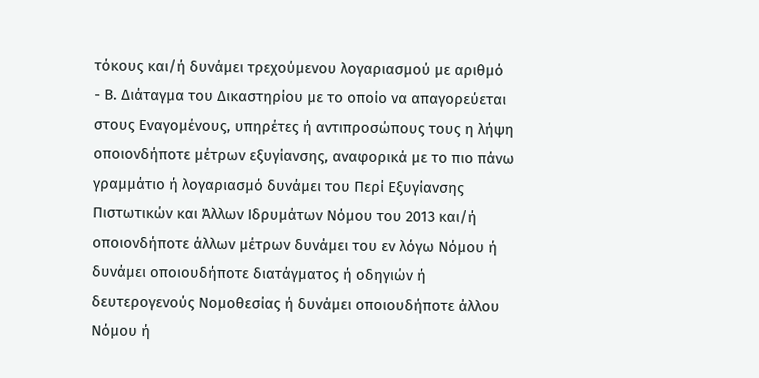τόκους και/ή δυνάμει τρεχούμενου λογαριασμού με αριθμό
- Β. Διάταγμα του Δικαστηρίου με το οποίο να απαγορεύεται στους Εναγομένους, υπηρέτες ή αντιπροσώπους τους η λήψη οποιονδήποτε μέτρων εξυγίανσης, αναφορικά με το πιο πάνω γραμμάτιο ή λογαριασμό δυνάμει του Περί Εξυγίανσης Πιστωτικών και Άλλων Ιδρυμάτων Νόμου του 2013 και/ή οποιονδήποτε άλλων μέτρων δυνάμει του εν λόγω Νόμου ή δυνάμει οποιουδήποτε διατάγματος ή οδηγιών ή δευτερογενούς Νομοθεσίας ή δυνάμει οποιουδήποτε άλλου Νόμου ή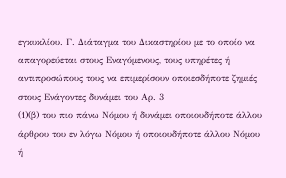εγκυκλίου. Γ. Διάταγμα του Δικαστηρίου με το οποίο να απαγορεύεται στους Εναγόμενους, τους υπηρέτες ή αντιπροσώπους τους να επιμερίσουν οποιεσδήποτε ζημιές στους Ενάγοντες δυνάμει του Αρ. 3
(1)(β) του πιο πάνω Νόμου ή δυνάμει οποιουδήποτε άλλου άρθρου του εν λόγω Νόμου ή οποιουδήποτε άλλου Νόμου ή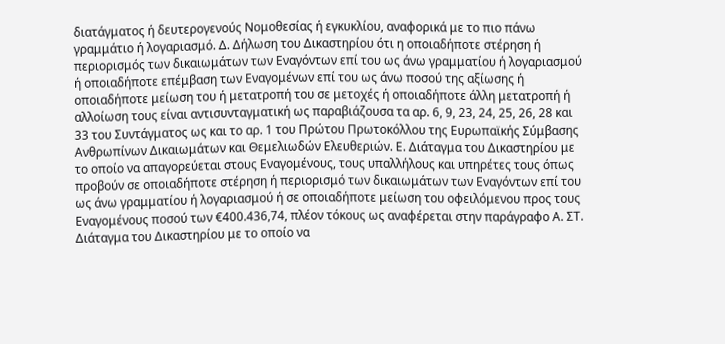διατάγματος ή δευτερογενούς Νομοθεσίας ή εγκυκλίου, αναφορικά με το πιο πάνω γραμμάτιο ή λογαριασμό. Δ. Δήλωση του Δικαστηρίου ότι η οποιαδήποτε στέρηση ή περιορισμός των δικαιωμάτων των Εναγόντων επί του ως άνω γραμματίου ή λογαριασμού ή οποιαδήποτε επέμβαση των Εναγομένων επί του ως άνω ποσού της αξίωσης ή οποιαδήποτε μείωση του ή μετατροπή του σε μετοχές ή οποιαδήποτε άλλη μετατροπή ή αλλοίωση τους είναι αντισυνταγματική ως παραβιάζουσα τα αρ. 6, 9, 23, 24, 25, 26, 28 και 33 του Συντάγματος ως και το αρ. 1 του Πρώτου Πρωτοκόλλου της Ευρωπαϊκής Σύμβασης Ανθρωπίνων Δικαιωμάτων και Θεμελιωδών Ελευθεριών. Ε. Διάταγμα του Δικαστηρίου με το οποίο να απαγορεύεται στους Εναγομένους, τους υπαλλήλους και υπηρέτες τους όπως προβούν σε οποιαδήποτε στέρηση ή περιορισμό των δικαιωμάτων των Εναγόντων επί του ως άνω γραμματίου ή λογαριασμού ή σε οποιαδήποτε μείωση του οφειλόμενου προς τους Εναγομένους ποσού των €400.436,74, πλέον τόκους ως αναφέρεται στην παράγραφο Α. ΣΤ. Διάταγμα του Δικαστηρίου με το οποίο να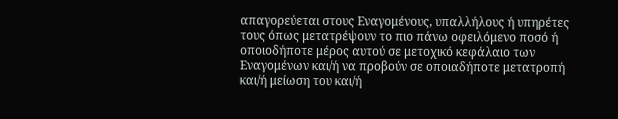απαγορεύεται στους Εναγομένους, υπαλλήλους ή υπηρέτες τους όπως μετατρέψουν το πιο πάνω οφειλόμενο ποσό ή οποιοδήποτε μέρος αυτού σε μετοχικό κεφάλαιο των Εναγομένων και/ή να προβούν σε οποιαδήποτε μετατροπή και/ή μείωση του και/ή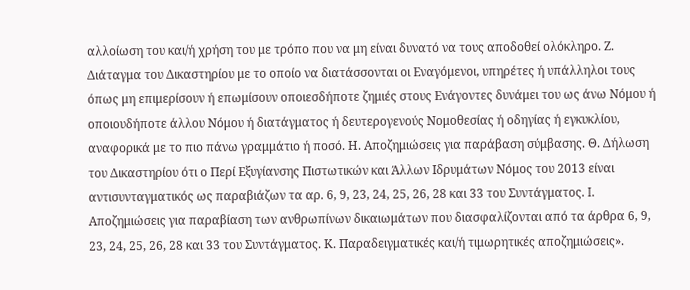αλλοίωση του και/ή χρήση του με τρόπο που να μη είναι δυνατό να τους αποδοθεί ολόκληρο. Ζ. Διάταγμα του Δικαστηρίου με το οποίο να διατάσσονται οι Εναγόμενοι, υπηρέτες ή υπάλληλοι τους όπως μη επιμερίσουν ή επωμίσουν οποιεσδήποτε ζημιές στους Ενάγοντες δυνάμει του ως άνω Νόμου ή οποιουδήποτε άλλου Νόμου ή διατάγματος ή δευτερογενούς Νομοθεσίας ή οδηγίας ή εγκυκλίου, αναφορικά με το πιο πάνω γραμμάτιο ή ποσό. Η. Αποζημιώσεις για παράβαση σύμβασης. Θ. Δήλωση του Δικαστηρίου ότι ο Περί Εξυγίανσης Πιστωτικών και Άλλων Ιδρυμάτων Νόμος του 2013 είναι αντισυνταγματικός ως παραβιάζων τα αρ. 6, 9, 23, 24, 25, 26, 28 και 33 του Συντάγματος. I. Αποζημιώσεις για παραβίαση των ανθρωπίνων δικαιωμάτων που διασφαλίζονται από τα άρθρα 6, 9, 23, 24, 25, 26, 28 και 33 του Συντάγματος. Κ. Παραδειγματικές και/ή τιμωρητικές αποζημιώσεις».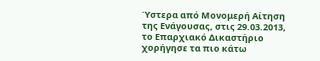Ύστερα από Μονομερή Αίτηση της Ενάγουσας, στις 29.03.2013, το Επαρχιακό Δικαστήριο χορήγησε τα πιο κάτω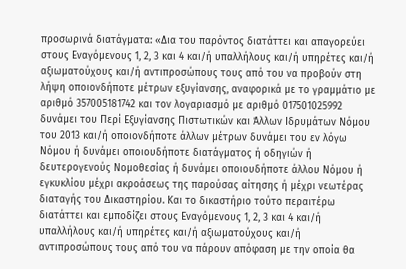προσωρινά διατάγματα: «Δια του παρόντος διατάττει και απαγορεύει στους Εναγόμενους 1, 2, 3 και 4 και/ή υπαλλήλους και/ή υπηρέτες και/ή αξιωματούχους και/ή αντιπροσώπους τους από του να προβούν στη λήψη οποιονδήποτε μέτρων εξυγίανσης, αναφορικά με το γραμμάτιο με αριθμό 357005181742 και τον λογαριασμό με αριθμό 017501025992 δυνάμει του Περί Εξυγίανσης Πιστωτικών και Άλλων Ιδρυμάτων Νόμου του 2013 και/ή οποιονδήποτε άλλων μέτρων δυνάμει του εν λόγω Νόμου ή δυνάμει οποιουδήποτε διατάγματος ή οδηγιών ή δευτερογενούς Νομοθεσίας ή δυνάμει οποιουδήποτε άλλου Νόμου ή εγκυκλίου μέχρι ακροάσεως της παρούσας αίτησης ή μέχρι νεωτέρας διαταγής του Δικαστηρίου. Και το δικαστήριο τούτο περαιτέρω διατάττει και εμποδίζει στους Εναγόμενους 1, 2, 3 και 4 και/ή υπαλλήλους και/ή υπηρέτες και/ή αξιωματούχους και/ή αντιπροσώπους τους από του να πάρουν απόφαση με την οποία θα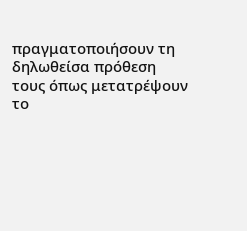πραγματοποιήσουν τη δηλωθείσα πρόθεση τους όπως μετατρέψουν το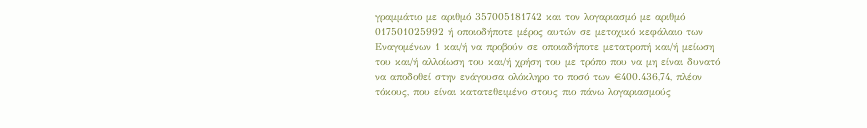γραμμάτιο με αριθμό 357005181742 και τον λογαριασμό με αριθμό 017501025992 ή οποιοδήποτε μέρος αυτών σε μετοχικό κεφάλαιο των Εναγομένων 1 και/ή να προβούν σε οποιαδήποτε μετατροπή και/ή μείωση του και/ή αλλοίωση του και/ή χρήση του με τρόπο που να μη είναι δυνατό να αποδοθεί στην ενάγουσα ολόκληρο το ποσό των €400.436,74, πλέον τόκους, που είναι κατατεθειμένο στους πιο πάνω λογαριασμούς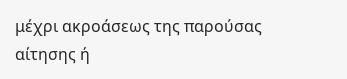μέχρι ακροάσεως της παρούσας αίτησης ή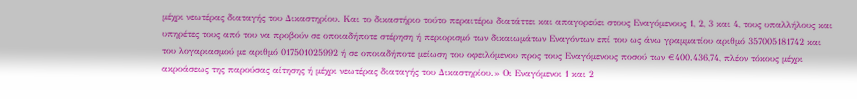μέχρι νεωτέρας διαταγής του Δικαστηρίου. Και το δικαστήριο τούτο περαιτέρω διατάττει και απαγορεύει στους Εναγόμενους 1, 2, 3 και 4, τους υπαλλήλους και υπηρέτες τους από του να προβούν σε οποιαδήποτε στέρηση ή περιορισμό των δικαιωμάτων Εναγόντων επί του ως άνω γραμματίου αριθμό 357005181742 και του λογαριασμού με αριθμό 017501025992 ή σε οποιαδήποτε μείωση του οφειλόμενου προς τους Εναγόμενους ποσού των €400.436,74, πλέον τόκους μέχρι ακροάσεως της παρούσας αίτησης ή μέχρι νεωτέρας διαταγής του Δικαστηρίου.» Οι Εναγόμενοι 1 και 2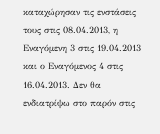καταχώρησαν τις ενστάσεις τους στις 08.04.2013, η Εναγόμενη 3 στις 19.04.2013 και ο Εναγόμενος 4 στις 16.04.2013. Δεν θα ενδιατρίψω στο παρόν στις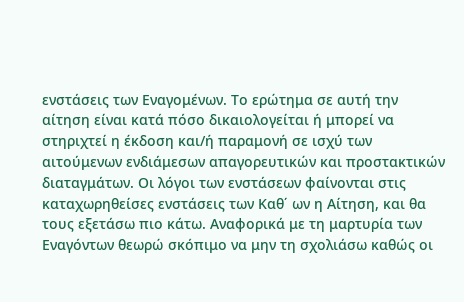ενστάσεις των Εναγομένων. Το ερώτημα σε αυτή την αίτηση είναι κατά πόσο δικαιολογείται ή μπορεί να στηριχτεί η έκδοση και/ή παραμονή σε ισχύ των αιτούμενων ενδιάμεσων απαγορευτικών και προστακτικών διαταγμάτων. Οι λόγοι των ενστάσεων φαίνονται στις καταχωρηθείσες ενστάσεις των Καθ΄ ων η Αίτηση, και θα τους εξετάσω πιο κάτω. Αναφορικά με τη μαρτυρία των Εναγόντων θεωρώ σκόπιμο να μην τη σχολιάσω καθώς οι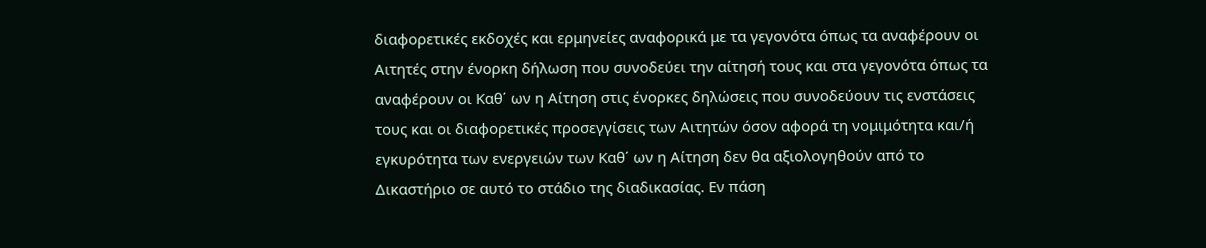διαφορετικές εκδοχές και ερμηνείες αναφορικά με τα γεγονότα όπως τα αναφέρουν οι Αιτητές στην ένορκη δήλωση που συνοδεύει την αίτησή τους και στα γεγονότα όπως τα αναφέρουν οι Καθ΄ ων η Αίτηση στις ένορκες δηλώσεις που συνοδεύουν τις ενστάσεις τους και οι διαφορετικές προσεγγίσεις των Αιτητών όσον αφορά τη νομιμότητα και/ή εγκυρότητα των ενεργειών των Καθ΄ ων η Αίτηση δεν θα αξιολογηθούν από το Δικαστήριο σε αυτό το στάδιο της διαδικασίας. Εν πάση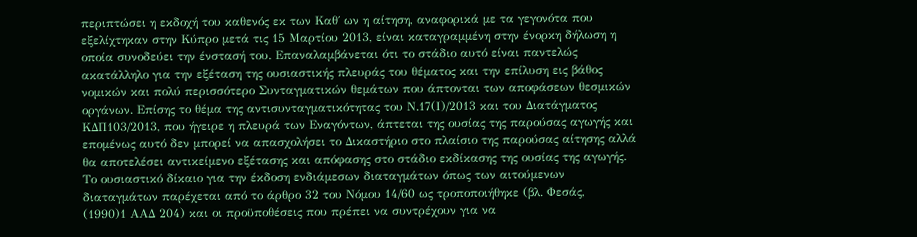περιπτώσει η εκδοχή του καθενός εκ των Καθ΄ ων η αίτηση, αναφορικά με τα γεγονότα που εξελίχτηκαν στην Κύπρο μετά τις 15 Μαρτίου 2013, είναι καταγραμμένη στην ένορκη δήλωση η οποία συνοδεύει την ένστασή του. Επαναλαμβάνεται ότι το στάδιο αυτό είναι παντελώς ακατάλληλο για την εξέταση της ουσιαστικής πλευράς του θέματος και την επίλυση εις βάθος νομικών και πολύ περισσότερο Συνταγματικών θεμάτων που άπτονται των αποφάσεων θεσμικών οργάνων. Επίσης το θέμα της αντισυνταγματικότητας του Ν.17(Ι)/2013 και του Διατάγματος ΚΔΠ103/2013, που ήγειρε η πλευρά των Εναγόντων, άπτεται της ουσίας της παρούσας αγωγής και επομένως αυτό δεν μπορεί να απασχολήσει το Δικαστήριο στο πλαίσιο της παρούσας αίτησης αλλά θα αποτελέσει αντικείμενο εξέτασης και απόφασης στο στάδιο εκδίκασης της ουσίας της αγωγής. Το ουσιαστικό δίκαιο για την έκδοση ενδιάμεσων διαταγμάτων όπως των αιτούμενων διαταγμάτων παρέχεται από το άρθρο 32 του Νόμου 14/60 ως τροποποιήθηκε (βλ. Φεσάς,
(1990)1 ΑΑΔ 204) και οι προϋποθέσεις που πρέπει να συντρέχουν για να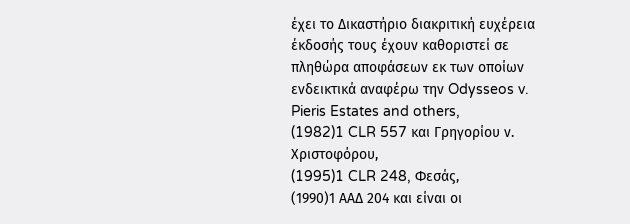έχει το Δικαστήριο διακριτική ευχέρεια έκδοσής τους έχουν καθοριστεί σε πληθώρα αποφάσεων εκ των οποίων ενδεικτικά αναφέρω την Odysseos v. Pieris Estates and others,
(1982)1 CLR 557 και Γρηγορίου ν. Χριστοφόρου,
(1995)1 CLR 248, Φεσάς,
(1990)1 ΑΑΔ 204 και είναι οι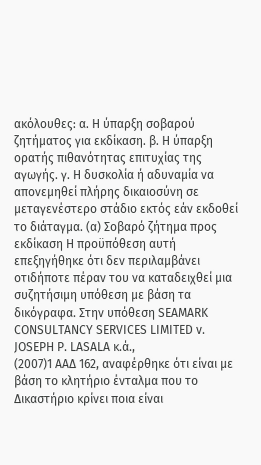ακόλουθες: α. Η ύπαρξη σοβαρού ζητήματος για εκδίκαση. β. Η ύπαρξη ορατής πιθανότητας επιτυχίας της αγωγής. γ. Η δυσκολία ή αδυναμία να απονεμηθεί πλήρης δικαιοσύνη σε μεταγενέστερο στάδιο εκτός εάν εκδοθεί το διάταγμα. (α) Σοβαρό ζήτημα προς εκδίκαση Η προϋπόθεση αυτή επεξηγήθηκε ότι δεν περιλαμβάνει οτιδήποτε πέραν του να καταδειχθεί μια συζητήσιμη υπόθεση με βάση τα δικόγραφα. Στην υπόθεση SEAMARK CONSULTANCY SERVICES LIMITED v. JOSEPH P. LASALA κ.ά.,
(2007)1 ΑΑΔ 162, αναφέρθηκε ότι είναι με βάση το κλητήριο ένταλμα που το Δικαστήριο κρίνει ποια είναι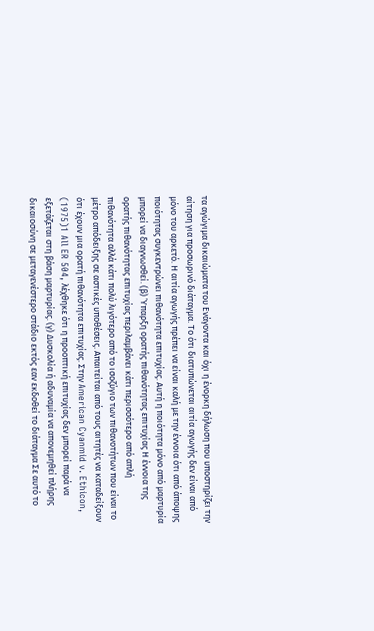τα αγώγιμα δικαιώματα του Ενάγοντα και όχι η ένορκη δήλωση που υποστηρίζει την αίτηση για προσωρινό διάταγμα. Το ότι διατυπώνεται αιτία αγωγής δεν είναι από μόνο του αρκετό. Η αιτία αγωγής πρέπει να είναι καλή με την έννοια ότι από άποψης ποιότητας συγκεντρώνει πιθανότητα επιτυχίας. Αυτή η ποιότητα μόνο από μαρτυρία μπορεί να διαγνωσθεί. (β) Ύπαρξη ορατής πιθανότητας επιτυχίας Η έννοια της ορατής πιθανότητας επιτυχίας περιλαμβάνει κάτι περισσότερο από απλή πιθανότητα αλλά κάτι πολύ λιγότερο από το ισοζύγιο των πιθανοτήτων που είναι το μέτρο απόδειξης σε αστικές υποθέσεις. Απαιτείται από τους αιτητές να καταδείξουν ότι έχουν μια ορατή πιθανότητα επιτυχίας. Στην American Cyanmid v. Ethicon,
(1975)1 All ER 504, λέχθηκε ότι η προοπτική επιτυχίας δεν μπορεί παρά να εξετάζεται στη βάση μαρτυρίας. (γ) Δυσκολία ή αδυναμία να απονεμηθεί πλήρης δικαιοσύνη σε μεταγενέστερο στάδιο εκτός εαν εκδοθεί το διάταγμα Σε αυτό το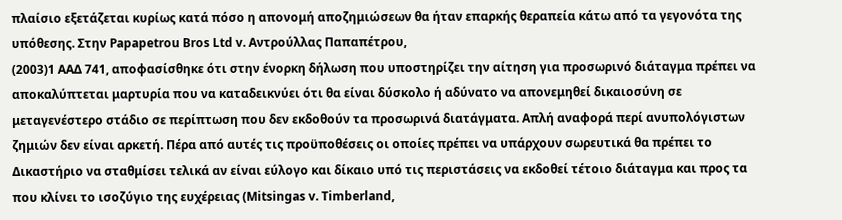πλαίσιο εξετάζεται κυρίως κατά πόσο η απονομή αποζημιώσεων θα ήταν επαρκής θεραπεία κάτω από τα γεγονότα της υπόθεσης. Στην Papapetrou Bros Ltd v. Αντρούλλας Παπαπέτρου,
(2003)1 ΑΑΔ 741, αποφασίσθηκε ότι στην ένορκη δήλωση που υποστηρίζει την αίτηση για προσωρινό διάταγμα πρέπει να αποκαλύπτεται μαρτυρία που να καταδεικνύει ότι θα είναι δύσκολο ή αδύνατο να απονεμηθεί δικαιοσύνη σε μεταγενέστερο στάδιο σε περίπτωση που δεν εκδοθούν τα προσωρινά διατάγματα. Απλή αναφορά περί ανυπολόγιστων ζημιών δεν είναι αρκετή. Πέρα από αυτές τις προϋποθέσεις οι οποίες πρέπει να υπάρχουν σωρευτικά θα πρέπει το Δικαστήριο να σταθμίσει τελικά αν είναι εύλογο και δίκαιο υπό τις περιστάσεις να εκδοθεί τέτοιο διάταγμα και προς τα που κλίνει το ισοζύγιο της ευχέρειας (Mitsingas v. Timberland,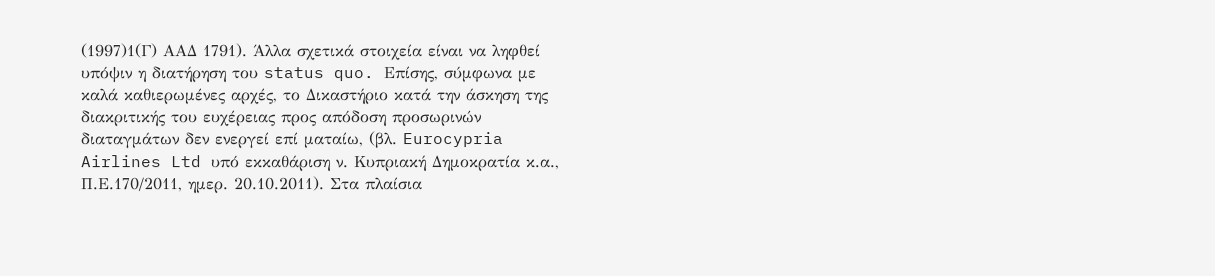(1997)1(Γ) ΑΑΔ 1791). Άλλα σχετικά στοιχεία είναι να ληφθεί υπόψιν η διατήρηση του status quo. Επίσης, σύμφωνα με καλά καθιερωμένες αρχές, το Δικαστήριο κατά την άσκηση της διακριτικής του ευχέρειας προς απόδοση προσωρινών διαταγμάτων δεν ενεργεί επί ματαίω, (βλ. Eurocypria Airlines Ltd υπό εκκαθάριση ν. Κυπριακή Δημοκρατία κ.α., Π.Ε.170/2011, ημερ. 20.10.2011). Στα πλαίσια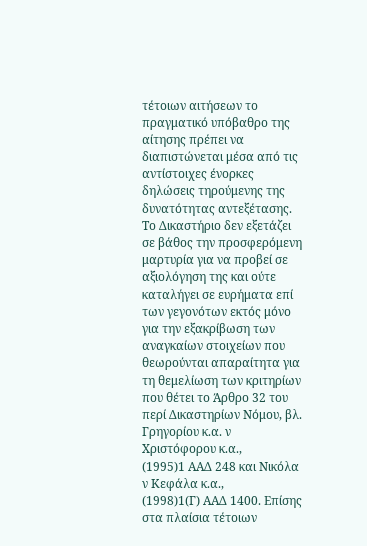τέτοιων αιτήσεων το πραγματικό υπόβαθρο της αίτησης πρέπει να διαπιστώνεται μέσα από τις αντίστοιχες ένορκες δηλώσεις τηρούμενης της δυνατότητας αντεξέτασης. Το Δικαστήριο δεν εξετάζει σε βάθος την προσφερόμενη μαρτυρία για να προβεί σε αξιολόγηση της και ούτε καταλήγει σε ευρήματα επί των γεγονότων εκτός μόνο για την εξακρίβωση των αναγκαίων στοιχείων που θεωρούνται απαραίτητα για τη θεμελίωση των κριτηρίων που θέτει το Άρθρο 32 του περί Δικαστηρίων Νόμου, βλ. Γρηγορίου κ.α. ν Χριστόφορου κ.α.,
(1995)1 ΑΑΔ 248 και Νικόλα ν Κεφάλα κ.α.,
(1998)1(Γ) ΑΑΔ 1400. Επίσης στα πλαίσια τέτοιων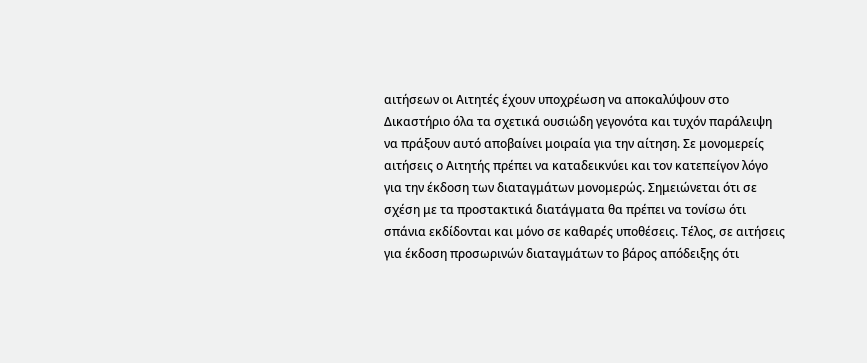αιτήσεων οι Αιτητές έχουν υποχρέωση να αποκαλύψουν στο Δικαστήριο όλα τα σχετικά ουσιώδη γεγονότα και τυχόν παράλειψη να πράξουν αυτό αποβαίνει μοιραία για την αίτηση. Σε μονομερείς αιτήσεις ο Αιτητής πρέπει να καταδεικνύει και τον κατεπείγον λόγο για την έκδοση των διαταγμάτων μονομερώς. Σημειώνεται ότι σε σχέση με τα προστακτικά διατάγματα θα πρέπει να τονίσω ότι σπάνια εκδίδονται και μόνο σε καθαρές υποθέσεις. Τέλος, σε αιτήσεις για έκδοση προσωρινών διαταγμάτων το βάρος απόδειξης ότι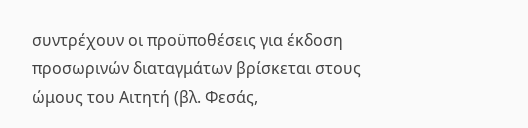συντρέχουν οι προϋποθέσεις για έκδοση προσωρινών διαταγμάτων βρίσκεται στους ώμους του Αιτητή (βλ. Φεσάς,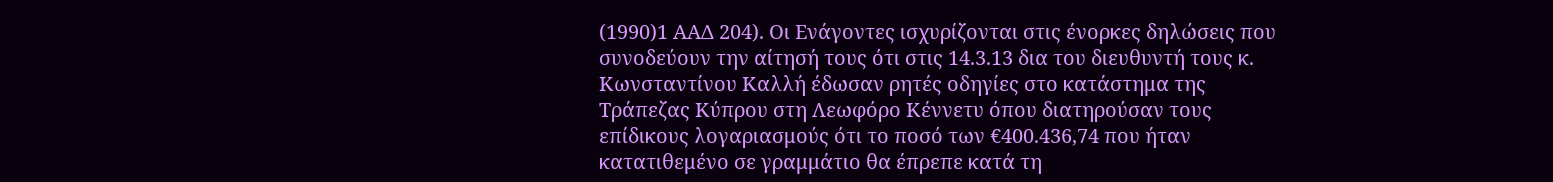(1990)1 ΑΑΔ 204). Οι Ενάγοντες ισχυρίζονται στις ένορκες δηλώσεις που συνοδεύουν την αίτησή τους ότι στις 14.3.13 δια του διευθυντή τους κ. Κωνσταντίνου Καλλή έδωσαν ρητές οδηγίες στο κατάστημα της Τράπεζας Κύπρου στη Λεωφόρο Κέννετυ όπου διατηρούσαν τους επίδικους λογαριασμούς ότι το ποσό των €400.436,74 που ήταν κατατιθεμένο σε γραμμάτιο θα έπρεπε κατά τη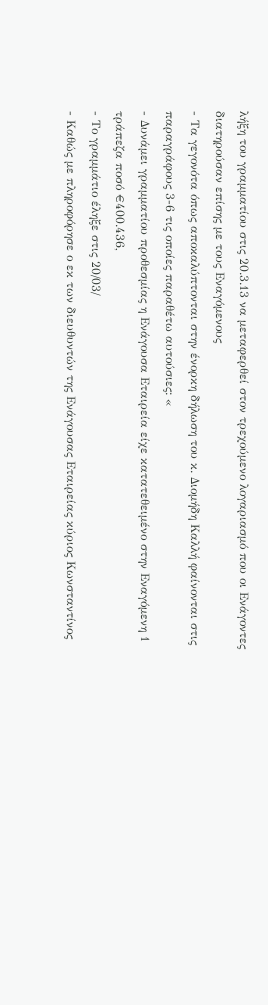λήξη του γραμματίου στις 20.3.13 να μεταφερθεί στον τρεχούμενο λογαριασμό που οι Ενάγοντες διατηρούσαν επίσης με τους Εναγόμενους
- Τα γεγονότα όπως αποκαλύπτονται στην ένορκη δήλωση του κ. Διομήδη Καλλή φαίνονται στις παραγράφους 3-6 τις οποίες παραθέτω αυτούσιες: «
- Δυνάμει γραμματίου προθεσμίας η Ενάγουσα Εταιρεία είχε κατατεθειμένο στην Εναγόμενη 1 τράπεζα ποσό €400.436,
- Το γραμμάτιο έληξε στις 20/03/
- Καθώς με πληροφόρησε ο εκ των διευθυντών της Ενάγουσας Εταιρείας κύριος Κωνσταντίνος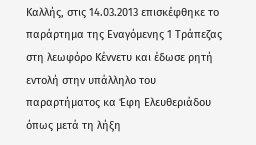Καλλής, στις 14.03.2013 επισκέφθηκε το παράρτημα της Εναγόμενης 1 Τράπεζας στη λεωφόρο Κέννετυ και έδωσε ρητή εντολή στην υπάλληλο του παραρτήματος κα Έφη Ελευθεριάδου όπως μετά τη λήξη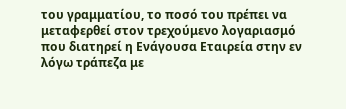του γραμματίου, το ποσό του πρέπει να μεταφερθεί στον τρεχούμενο λογαριασμό που διατηρεί η Ενάγουσα Εταιρεία στην εν λόγω τράπεζα με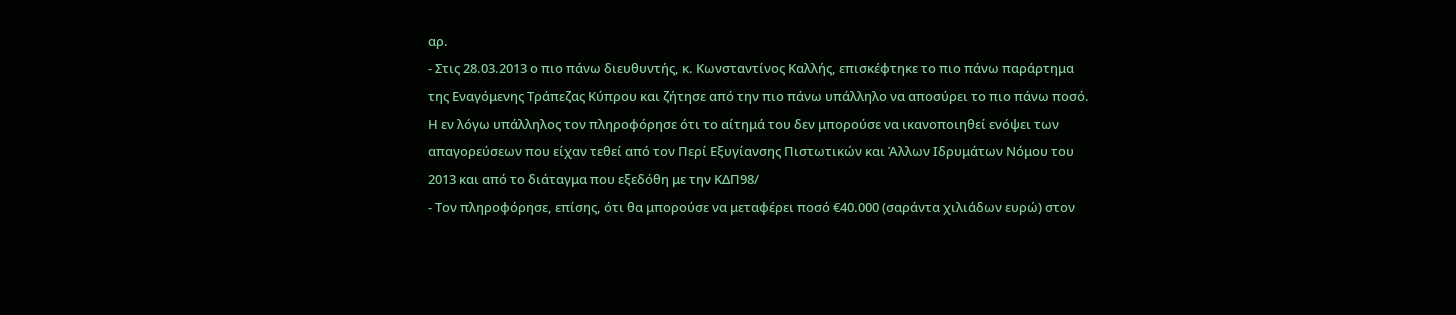αρ.
- Στις 28.03.2013 ο πιο πάνω διευθυντής, κ. Κωνσταντίνος Καλλής, επισκέφτηκε το πιο πάνω παράρτημα της Εναγόμενης Τράπεζας Κύπρου και ζήτησε από την πιο πάνω υπάλληλο να αποσύρει το πιο πάνω ποσό. Η εν λόγω υπάλληλος τον πληροφόρησε ότι το αίτημά του δεν μπορούσε να ικανοποιηθεί ενόψει των απαγορεύσεων που είχαν τεθεί από τον Περί Εξυγίανσης Πιστωτικών και Άλλων Ιδρυμάτων Νόμου του 2013 και από το διάταγμα που εξεδόθη με την ΚΔΠ98/
- Τον πληροφόρησε, επίσης, ότι θα μπορούσε να μεταφέρει ποσό €40.000 (σαράντα χιλιάδων ευρώ) στον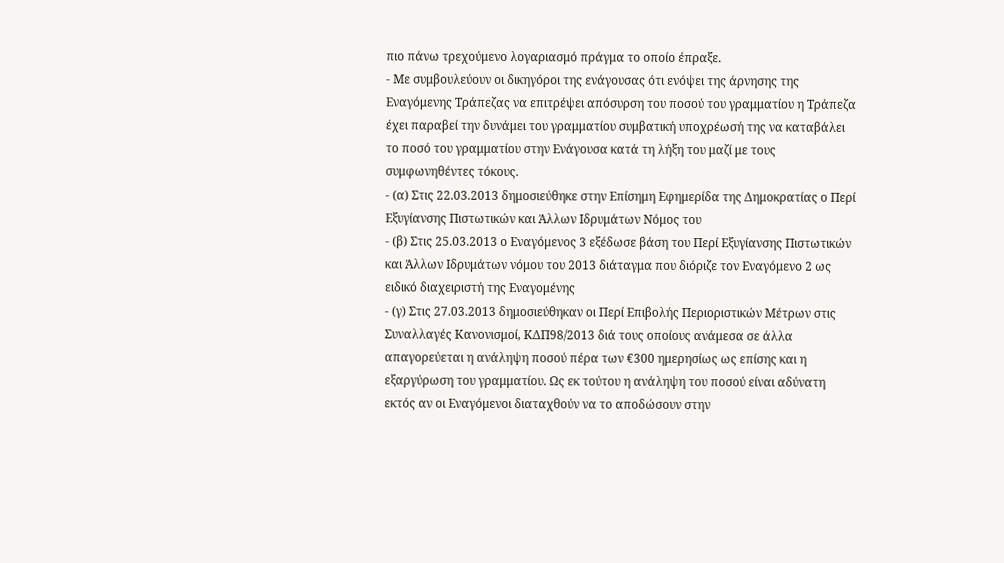πιο πάνω τρεχούμενο λογαριασμό πράγμα το οποίο έπραξε.
- Με συμβουλεύουν οι δικηγόροι της ενάγουσας ότι ενόψει της άρνησης της Εναγόμενης Τράπεζας να επιτρέψει απόσυρση του ποσού του γραμματίου η Τράπεζα έχει παραβεί την δυνάμει του γραμματίου συμβατική υποχρέωσή της να καταβάλει το ποσό του γραμματίου στην Ενάγουσα κατά τη λήξη του μαζί με τους συμφωνηθέντες τόκους.
- (α) Στις 22.03.2013 δημοσιεύθηκε στην Επίσημη Εφημερίδα της Δημοκρατίας ο Περί Εξυγίανσης Πιστωτικών και Άλλων Ιδρυμάτων Νόμος του
- (β) Στις 25.03.2013 ο Εναγόμενος 3 εξέδωσε βάση του Περί Εξυγίανσης Πιστωτικών και Άλλων Ιδρυμάτων νόμου του 2013 διάταγμα που διόριζε τον Εναγόμενο 2 ως ειδικό διαχειριστή της Εναγομένης
- (γ) Στις 27.03.2013 δημοσιεύθηκαν οι Περί Επιβολής Περιοριστικών Μέτρων στις Συναλλαγές Κανονισμοί, ΚΔΠ98/2013 διά τους οποίους ανάμεσα σε άλλα απαγορεύεται η ανάληψη ποσού πέρα των €300 ημερησίως ως επίσης και η εξαργύρωση του γραμματίου. Ως εκ τούτου η ανάληψη του ποσού είναι αδύνατη εκτός αν οι Εναγόμενοι διαταχθούν να το αποδώσουν στην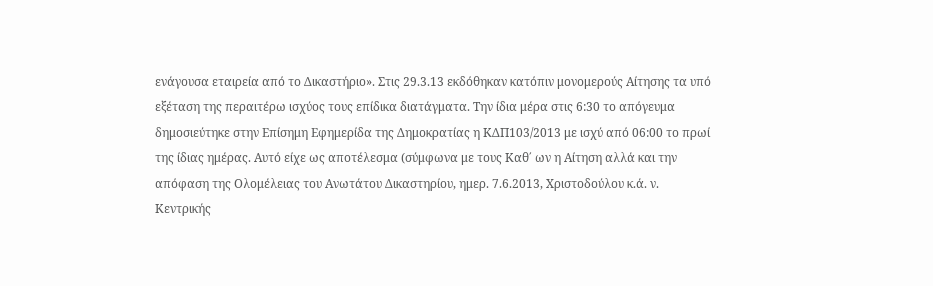ενάγουσα εταιρεία από το Δικαστήριο». Στις 29.3.13 εκδόθηκαν κατόπιν μονομερούς Αίτησης τα υπό εξέταση της περαιτέρω ισχύος τους επίδικα διατάγματα. Την ίδια μέρα στις 6:30 το απόγευμα δημοσιεύτηκε στην Επίσημη Εφημερίδα της Δημοκρατίας η ΚΔΠ103/2013 με ισχύ από 06:00 το πρωί της ίδιας ημέρας. Αυτό είχε ως αποτέλεσμα (σύμφωνα με τους Καθ΄ ων η Αίτηση αλλά και την απόφαση της Ολομέλειας του Ανωτάτου Δικαστηρίου, ημερ. 7.6.2013, Χριστοδούλου κ.ά. ν. Κεντρικής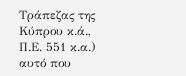Τράπεζας της Κύπρου κ.ά., Π.Ε. 551 κ.α.) αυτό που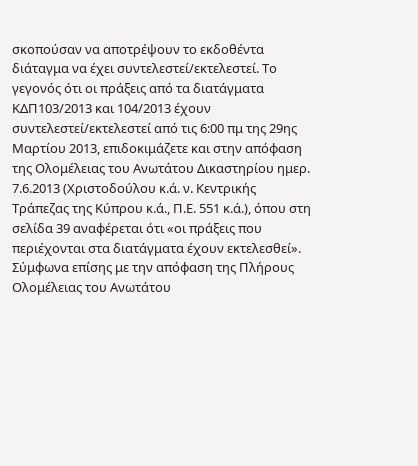σκοπούσαν να αποτρέψουν το εκδοθέντα διάταγμα να έχει συντελεστεί/εκτελεστεί. Το γεγονός ότι οι πράξεις από τα διατάγματα ΚΔΠ103/2013 και 104/2013 έχουν συντελεστεί/εκτελεστεί από τις 6:00 πμ της 29ης Μαρτίου 2013, επιδοκιμάζετε και στην απόφαση της Ολομέλειας του Ανωτάτου Δικαστηρίου ημερ. 7.6.2013 (Χριστοδούλου κ.ά. ν. Κεντρικής Τράπεζας της Κύπρου κ.ά., Π.Ε. 551 κ.ά.), όπου στη σελίδα 39 αναφέρεται ότι «οι πράξεις που περιέχονται στα διατάγματα έχουν εκτελεσθεί». Σύμφωνα επίσης με την απόφαση της Πλήρους Ολομέλειας του Ανωτάτου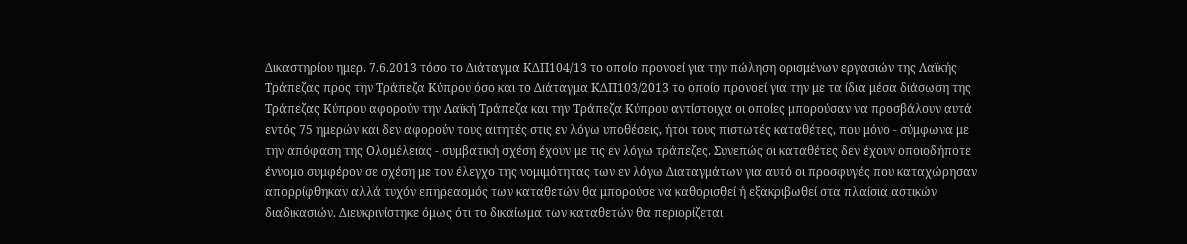Δικαστηρίου ημερ. 7.6.2013 τόσο το Διάταγμα ΚΔΠ104/13 το οποίο προνοεί για την πώληση ορισμένων εργασιών της Λαϊκής Τράπεζας προς την Τράπεζα Κύπρου όσο και το Διάταγμα ΚΔΠ103/2013 το οποίο προνοεί για την με τα ίδια μέσα διάσωση της Τράπεζας Κύπρου αφορούν την Λαϊκή Τράπεζα και την Τράπεζα Κύπρου αντίστοιχα οι οποίες μπορούσαν να προσβάλουν αυτά εντός 75 ημερών και δεν αφορούν τους αιτητές στις εν λόγω υποθέσεις, ήτοι τους πιστωτές καταθέτες, που μόνο - σύμφωνα με την απόφαση της Ολομέλειας - συμβατική σχέση έχουν με τις εν λόγω τράπεζες. Συνεπώς οι καταθέτες δεν έχουν οποιοδήποτε έννομο συμφέρον σε σχέση με τον έλεγχο της νομιμότητας των εν λόγω Διαταγμάτων για αυτό οι προσφυγές που καταχώρησαν απορρίφθηκαν αλλά τυχόν επηρεασμός των καταθετών θα μπορούσε να καθορισθεί ή εξακριβωθεί στα πλαίσια αστικών διαδικασιών. Διευκρινίστηκε όμως ότι το δικαίωμα των καταθετών θα περιορίζεται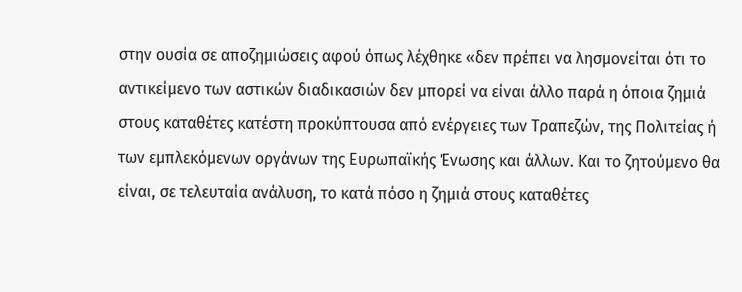στην ουσία σε αποζημιώσεις αφού όπως λέχθηκε «δεν πρέπει να λησμονείται ότι το αντικείμενο των αστικών διαδικασιών δεν μπορεί να είναι άλλο παρά η όποια ζημιά στους καταθέτες κατέστη προκύπτουσα από ενέργειες των Τραπεζών, της Πολιτείας ή των εμπλεκόμενων οργάνων της Ευρωπαϊκής Ένωσης και άλλων. Και το ζητούμενο θα είναι, σε τελευταία ανάλυση, το κατά πόσο η ζημιά στους καταθέτες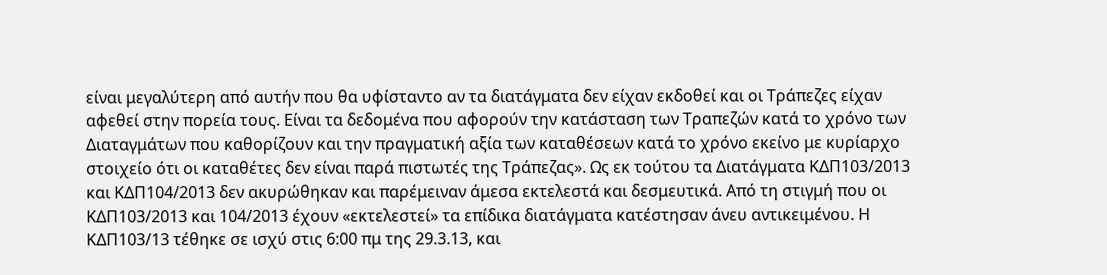είναι μεγαλύτερη από αυτήν που θα υφίσταντο αν τα διατάγματα δεν είχαν εκδοθεί και οι Τράπεζες είχαν αφεθεί στην πορεία τους. Είναι τα δεδομένα που αφορούν την κατάσταση των Τραπεζών κατά το χρόνο των Διαταγμάτων που καθορίζουν και την πραγματική αξία των καταθέσεων κατά το χρόνο εκείνο με κυρίαρχο στοιχείο ότι οι καταθέτες δεν είναι παρά πιστωτές της Τράπεζας». Ως εκ τούτου τα Διατάγματα ΚΔΠ103/2013 και ΚΔΠ104/2013 δεν ακυρώθηκαν και παρέμειναν άμεσα εκτελεστά και δεσμευτικά. Από τη στιγμή που οι ΚΔΠ103/2013 και 104/2013 έχουν «εκτελεστεί» τα επίδικα διατάγματα κατέστησαν άνευ αντικειμένου. Η ΚΔΠ103/13 τέθηκε σε ισχύ στις 6:00 πμ της 29.3.13, και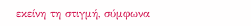εκείνη τη στιγμή, σύμφωνα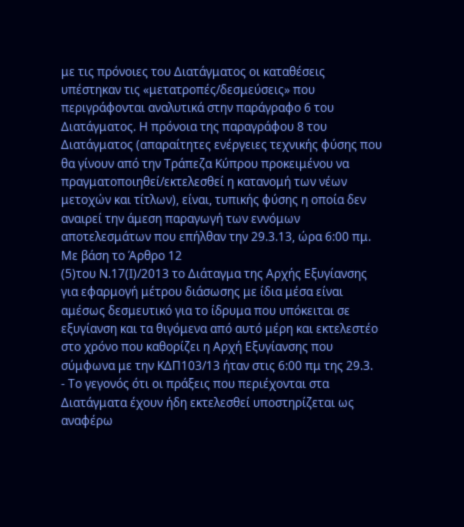με τις πρόνοιες του Διατάγματος οι καταθέσεις υπέστηκαν τις «μετατροπές/δεσμεύσεις» που περιγράφονται αναλυτικά στην παράγραφο 6 του Διατάγματος. Η πρόνοια της παραγράφου 8 του Διατάγματος (απαραίτητες ενέργειες τεχνικής φύσης που θα γίνουν από την Τράπεζα Κύπρου προκειμένου να πραγματοποιηθεί/εκτελεσθεί η κατανομή των νέων μετοχών και τίτλων), είναι, τυπικής φύσης η οποία δεν αναιρεί την άμεση παραγωγή των εννόμων αποτελεσμάτων που επήλθαν την 29.3.13, ώρα 6:00 πμ. Με βάση το Άρθρο 12
(5)του Ν.17(Ι)/2013 το Διάταγμα της Αρχής Εξυγίανσης για εφαρμογή μέτρου διάσωσης με ίδια μέσα είναι αμέσως δεσμευτικό για το ίδρυμα που υπόκειται σε εξυγίανση και τα θιγόμενα από αυτό μέρη και εκτελεστέο στο χρόνο που καθορίζει η Αρχή Εξυγίανσης που σύμφωνα με την ΚΔΠ103/13 ήταν στις 6:00 πμ της 29.3.
- Το γεγονός ότι οι πράξεις που περιέχονται στα Διατάγματα έχουν ήδη εκτελεσθεί υποστηρίζεται ως αναφέρω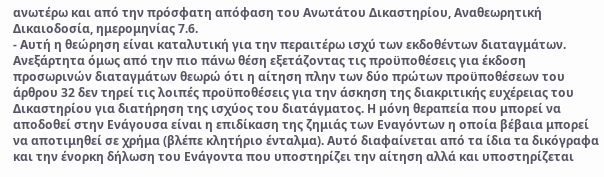ανωτέρω και από την πρόσφατη απόφαση του Ανωτάτου Δικαστηρίου, Αναθεωρητική Δικαιοδοσία, ημερομηνίας 7.6.
- Αυτή η θεώρηση είναι καταλυτική για την περαιτέρω ισχύ των εκδοθέντων διαταγμάτων. Ανεξάρτητα όμως από την πιο πάνω θέση εξετάζοντας τις προϋποθέσεις για έκδοση προσωρινών διαταγμάτων θεωρώ ότι η αίτηση πλην των δύο πρώτων προϋποθέσεων του άρθρου 32 δεν τηρεί τις λοιπές προϋποθέσεις για την άσκηση της διακριτικής ευχέρειας του Δικαστηρίου για διατήρηση της ισχύος του διατάγματος. Η μόνη θεραπεία που μπορεί να αποδοθεί στην Ενάγουσα είναι η επιδίκαση της ζημιάς των Εναγόντων η οποία βέβαια μπορεί να αποτιμηθεί σε χρήμα (βλέπε κλητήριο ένταλμα). Αυτό διαφαίνεται από τα ίδια τα δικόγραφα και την ένορκη δήλωση του Ενάγοντα που υποστηρίζει την αίτηση αλλά και υποστηρίζεται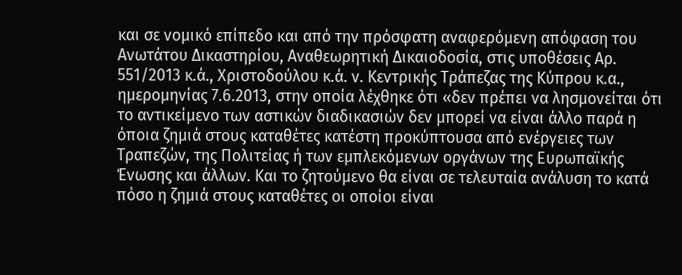και σε νομικό επίπεδο και από την πρόσφατη αναφερόμενη απόφαση του Ανωτάτου Δικαστηρίου, Αναθεωρητική Δικαιοδοσία, στις υποθέσεις Αρ. 551/2013 κ.ά., Χριστοδούλου κ.ά. ν. Κεντρικής Τράπεζας της Κύπρου κ.α., ημερομηνίας 7.6.2013, στην οποία λέχθηκε ότι «δεν πρέπει να λησμονείται ότι το αντικείμενο των αστικών διαδικασιών δεν μπορεί να είναι άλλο παρά η όποια ζημιά στους καταθέτες κατέστη προκύπτουσα από ενέργειες των Τραπεζών, της Πολιτείας ή των εμπλεκόμενων οργάνων της Ευρωπαϊκής Ένωσης και άλλων. Και το ζητούμενο θα είναι σε τελευταία ανάλυση το κατά πόσο η ζημιά στους καταθέτες οι οποίοι είναι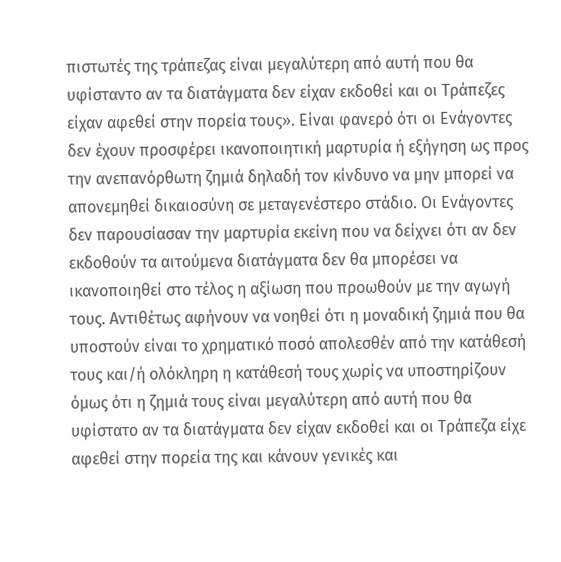πιστωτές της τράπεζας είναι μεγαλύτερη από αυτή που θα υφίσταντο αν τα διατάγματα δεν είχαν εκδοθεί και οι Τράπεζες είχαν αφεθεί στην πορεία τους». Είναι φανερό ότι οι Ενάγοντες δεν έχουν προσφέρει ικανοποιητική μαρτυρία ή εξήγηση ως προς την ανεπανόρθωτη ζημιά δηλαδή τον κίνδυνο να μην μπορεί να απονεμηθεί δικαιοσύνη σε μεταγενέστερο στάδιο. Οι Ενάγοντες δεν παρουσίασαν την μαρτυρία εκείνη που να δείχνει ότι αν δεν εκδοθούν τα αιτούμενα διατάγματα δεν θα μπορέσει να ικανοποιηθεί στο τέλος η αξίωση που προωθούν με την αγωγή τους. Αντιθέτως αφήνουν να νοηθεί ότι η μοναδική ζημιά που θα υποστούν είναι το χρηματικό ποσό απολεσθέν από την κατάθεσή τους και/ή ολόκληρη η κατάθεσή τους χωρίς να υποστηρίζουν όμως ότι η ζημιά τους είναι μεγαλύτερη από αυτή που θα υφίστατο αν τα διατάγματα δεν είχαν εκδοθεί και οι Τράπεζα είχε αφεθεί στην πορεία της και κάνουν γενικές και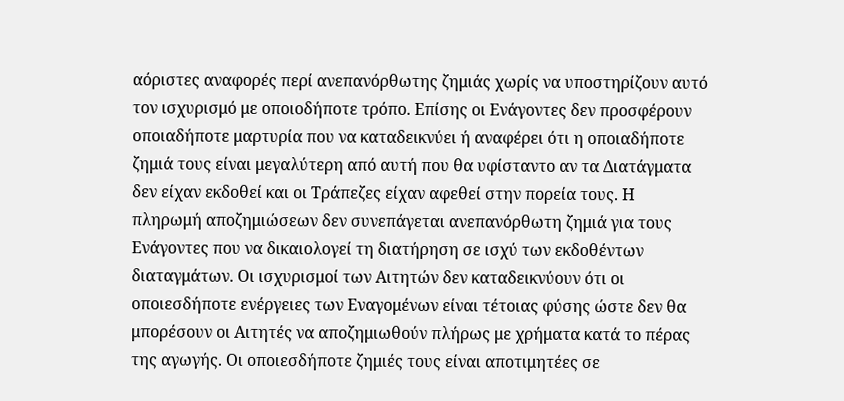αόριστες αναφορές περί ανεπανόρθωτης ζημιάς χωρίς να υποστηρίζουν αυτό τον ισχυρισμό με οποιοδήποτε τρόπο. Επίσης οι Ενάγοντες δεν προσφέρουν οποιαδήποτε μαρτυρία που να καταδεικνύει ή αναφέρει ότι η οποιαδήποτε ζημιά τους είναι μεγαλύτερη από αυτή που θα υφίσταντο αν τα Διατάγματα δεν είχαν εκδοθεί και οι Τράπεζες είχαν αφεθεί στην πορεία τους. Η πληρωμή αποζημιώσεων δεν συνεπάγεται ανεπανόρθωτη ζημιά για τους Ενάγοντες που να δικαιολογεί τη διατήρηση σε ισχύ των εκδοθέντων διαταγμάτων. Οι ισχυρισμοί των Αιτητών δεν καταδεικνύουν ότι οι οποιεσδήποτε ενέργειες των Εναγομένων είναι τέτοιας φύσης ώστε δεν θα μπορέσουν οι Αιτητές να αποζημιωθούν πλήρως με χρήματα κατά το πέρας της αγωγής. Οι οποιεσδήποτε ζημιές τους είναι αποτιμητέες σε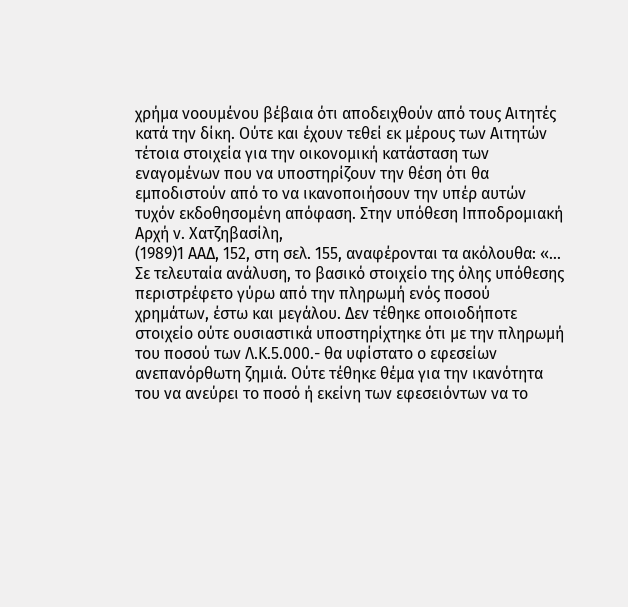χρήμα νοουμένου βέβαια ότι αποδειχθούν από τους Αιτητές κατά την δίκη. Ούτε και έχουν τεθεί εκ μέρους των Αιτητών τέτοια στοιχεία για την οικονομική κατάσταση των εναγομένων που να υποστηρίζουν την θέση ότι θα εμποδιστούν από το να ικανοποιήσουν την υπέρ αυτών τυχόν εκδοθησομένη απόφαση. Στην υπόθεση Ιπποδρομιακή Αρχή ν. Χατζηβασίλη,
(1989)1 ΑΑΔ, 152, στη σελ. 155, αναφέρονται τα ακόλουθα: «... Σε τελευταία ανάλυση, το βασικό στοιχείο της όλης υπόθεσης περιστρέφετο γύρω από την πληρωμή ενός ποσού χρημάτων, έστω και μεγάλου. Δεν τέθηκε οποιοδήποτε στοιχείο ούτε ουσιαστικά υποστηρίχτηκε ότι με την πληρωμή του ποσού των Λ.Κ.5.000.- θα υφίστατο ο εφεσείων ανεπανόρθωτη ζημιά. Ούτε τέθηκε θέμα για την ικανότητα του να ανεύρει το ποσό ή εκείνη των εφεσειόντων να το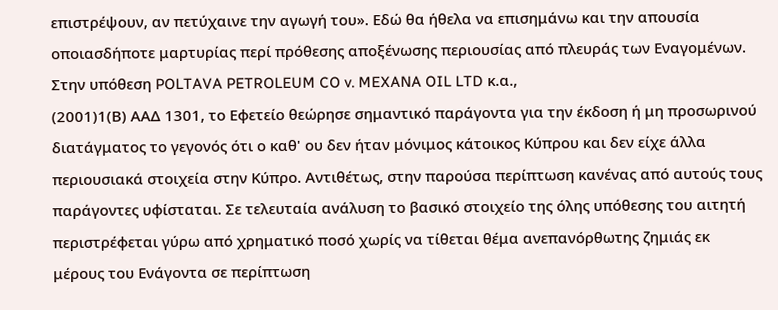επιστρέψουν, αν πετύχαινε την αγωγή του». Εδώ θα ήθελα να επισημάνω και την απουσία οποιασδήποτε μαρτυρίας περί πρόθεσης αποξένωσης περιουσίας από πλευράς των Εναγομένων. Στην υπόθεση POLTAVA PETROLEUM CO v. MEXANA OIL LTD κ.α.,
(2001)1(Β) ΑΑΔ 1301, το Εφετείο θεώρησε σημαντικό παράγοντα για την έκδοση ή μη προσωρινού διατάγματος το γεγονός ότι ο καθ' ου δεν ήταν μόνιμος κάτοικος Κύπρου και δεν είχε άλλα περιουσιακά στοιχεία στην Κύπρο. Αντιθέτως, στην παρούσα περίπτωση κανένας από αυτούς τους παράγοντες υφίσταται. Σε τελευταία ανάλυση το βασικό στοιχείο της όλης υπόθεσης του αιτητή περιστρέφεται γύρω από χρηματικό ποσό χωρίς να τίθεται θέμα ανεπανόρθωτης ζημιάς εκ μέρους του Ενάγοντα σε περίπτωση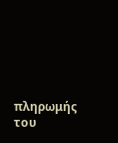πληρωμής του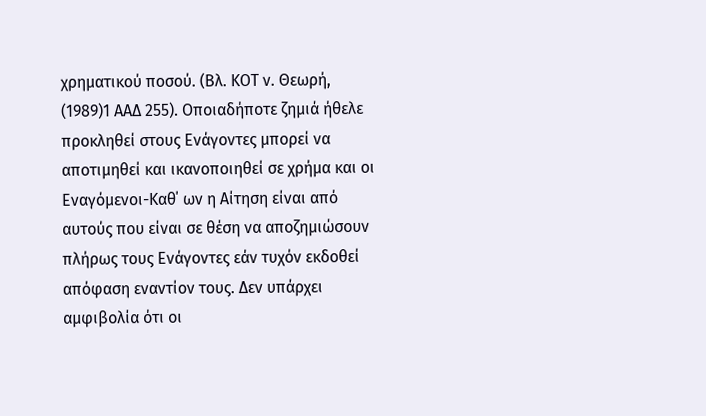χρηματικού ποσού. (Βλ. ΚΟΤ ν. Θεωρή,
(1989)1 ΑΑΔ 255). Οποιαδήποτε ζημιά ήθελε προκληθεί στους Ενάγοντες μπορεί να αποτιμηθεί και ικανοποιηθεί σε χρήμα και οι Εναγόμενοι-Καθ΄ ων η Αίτηση είναι από αυτούς που είναι σε θέση να αποζημιώσουν πλήρως τους Ενάγοντες εάν τυχόν εκδοθεί απόφαση εναντίον τους. Δεν υπάρχει αμφιβολία ότι οι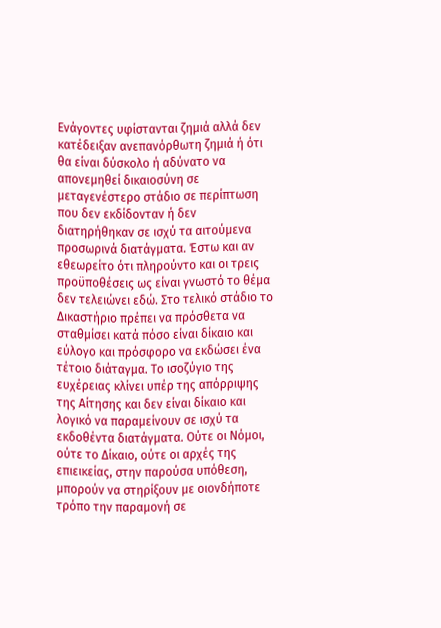Ενάγοντες υφίστανται ζημιά αλλά δεν κατέδειξαν ανεπανόρθωτη ζημιά ή ότι θα είναι δύσκολο ή αδύνατο να απονεμηθεί δικαιοσύνη σε μεταγενέστερο στάδιο σε περίπτωση που δεν εκδίδονταν ή δεν διατηρήθηκαν σε ισχύ τα αιτούμενα προσωρινά διατάγματα. Έστω και αν εθεωρείτο ότι πληρούντο και οι τρεις προϋποθέσεις ως είναι γνωστό το θέμα δεν τελειώνει εδώ. Στο τελικό στάδιο το Δικαστήριο πρέπει να πρόσθετα να σταθμίσει κατά πόσο είναι δίκαιο και εύλογο και πρόσφορο να εκδώσει ένα τέτοιο διάταγμα. Το ισοζύγιο της ευχέρειας κλίνει υπέρ της απόρριψης της Αίτησης και δεν είναι δίκαιο και λογικό να παραμείνουν σε ισχύ τα εκδοθέντα διατάγματα. Ούτε οι Νόμοι, ούτε το Δίκαιο, ούτε οι αρχές της επιεικείας, στην παρούσα υπόθεση, μπορούν να στηρίξουν με οιονδήποτε τρόπο την παραμονή σε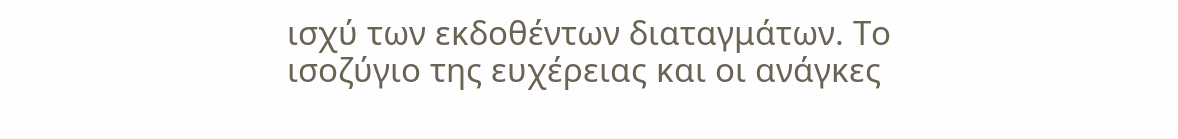ισχύ των εκδοθέντων διαταγμάτων. Το ισοζύγιο της ευχέρειας και οι ανάγκες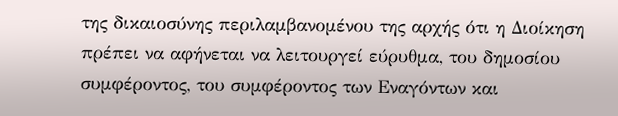της δικαιοσύνης περιλαμβανομένου της αρχής ότι η Διοίκηση πρέπει να αφήνεται να λειτουργεί εύρυθμα, του δημοσίου συμφέροντος, του συμφέροντος των Εναγόντων και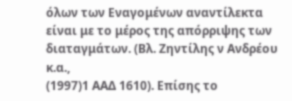όλων των Εναγομένων αναντίλεκτα είναι με το μέρος της απόρριψης των διαταγμάτων. (Βλ. Ζηντίλης ν Ανδρέου κ.α.,
(1997)1 ΑΑΔ 1610). Επίσης το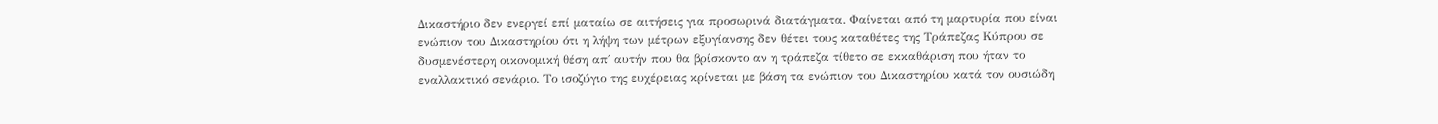Δικαστήριο δεν ενεργεί επί ματαίω σε αιτήσεις για προσωρινά διατάγματα. Φαίνεται από τη μαρτυρία που είναι ενώπιον του Δικαστηρίου ότι η λήψη των μέτρων εξυγίανσης δεν θέτει τους καταθέτες της Τράπεζας Κύπρου σε δυσμενέστερη οικονομική θέση απ΄ αυτήν που θα βρίσκοντο αν η τράπεζα τίθετο σε εκκαθάριση που ήταν το εναλλακτικό σενάριο. Το ισοζύγιο της ευχέρειας κρίνεται με βάση τα ενώπιον του Δικαστηρίου κατά τον ουσιώδη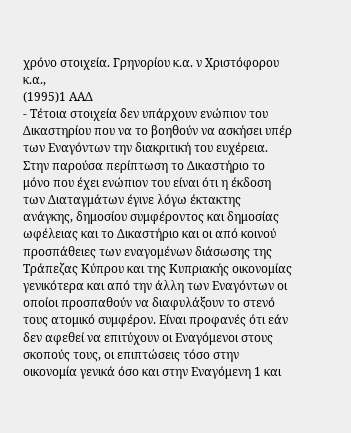χρόνο στοιχεία. Γρηνορίου κ.α. ν Χριστόφορου κ.α.,
(1995)1 ΑΑΔ
- Τέτοια στοιχεία δεν υπάρχουν ενώπιον του Δικαστηρίου που να το βοηθούν να ασκήσει υπέρ των Εναγόντων την διακριτική του ευχέρεια. Στην παρούσα περίπτωση το Δικαστήριο το μόνο που έχει ενώπιον του είναι ότι η έκδοση των Διαταγμάτων έγινε λόγω έκτακτης ανάγκης, δημοσίου συμφέροντος και δημοσίας ωφέλειας και το Δικαστήριο και οι από κοινού προσπάθειες των εναγομένων διάσωσης της Τράπεζας Κύπρου και της Κυπριακής οικονομίας γενικότερα και από την άλλη των Εναγόντων οι οποίοι προσπαθούν να διαφυλάξουν το στενό τους ατομικό συμφέρον. Είναι προφανές ότι εάν δεν αφεθεί να επιτύχουν οι Εναγόμενοι στους σκοπούς τους, οι επιπτώσεις τόσο στην οικονομία γενικά όσο και στην Εναγόμενη 1 και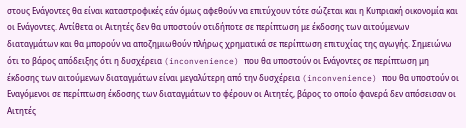στους Ενάγοντες θα είναι καταστροφικές εάν όμως αφεθούν να επιτύχουν τότε σώζεται και η Κυπριακή οικονομία και οι Ενάγοντες. Αντίθετα οι Αιτητές δεν θα υποστούν οτιδήποτε σε περίπτωση με έκδοσης των αιτούμενων διαταγμάτων και θα μπορούν να αποζημιωθούν πλήρως χρηματικά σε περίπτωση επιτυχίας της αγωγής. Σημειώνω ότι το βάρος απόδειξης ότι η δυσχέρεια (inconvenience) που θα υποστούν οι Ενάγοντες σε περίπτωση μη έκδοσης των αιτούμενων διαταγμάτων είναι μεγαλύτερη από την δυσχέρεια (inconvenience) που θα υποστούν οι Εναγόμενοι σε περίπτωση έκδοσης των διαταγμάτων το φέρουν οι Αιτητές, βάρος το οποίο φανερά δεν απόσεισαν οι Αιτητές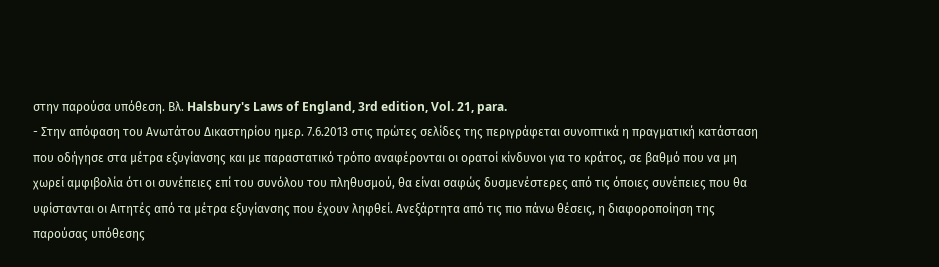στην παρούσα υπόθεση. Βλ. Halsbury's Laws of England, 3rd edition, Vol. 21, para.
- Στην απόφαση του Ανωτάτου Δικαστηρίου ημερ. 7.6.2013 στις πρώτες σελίδες της περιγράφεται συνοπτικά η πραγματική κατάσταση που οδήγησε στα μέτρα εξυγίανσης και με παραστατικό τρόπο αναφέρονται οι ορατοί κίνδυνοι για το κράτος, σε βαθμό που να μη χωρεί αμφιβολία ότι οι συνέπειες επί του συνόλου του πληθυσμού, θα είναι σαφώς δυσμενέστερες από τις όποιες συνέπειες που θα υφίστανται οι Αιτητές από τα μέτρα εξυγίανσης που έχουν ληφθεί. Ανεξάρτητα από τις πιο πάνω θέσεις, η διαφοροποίηση της παρούσας υπόθεσης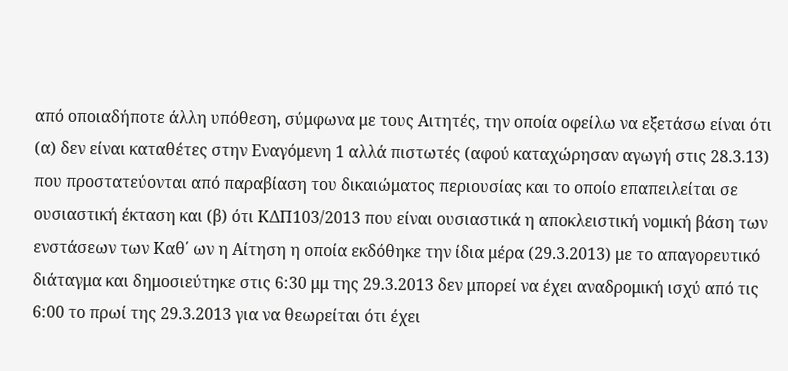από οποιαδήποτε άλλη υπόθεση, σύμφωνα με τους Αιτητές, την οποία οφείλω να εξετάσω είναι ότι (α) δεν είναι καταθέτες στην Εναγόμενη 1 αλλά πιστωτές (αφού καταχώρησαν αγωγή στις 28.3.13) που προστατεύονται από παραβίαση του δικαιώματος περιουσίας και το οποίο επαπειλείται σε ουσιαστική έκταση και (β) ότι ΚΔΠ103/2013 που είναι ουσιαστικά η αποκλειστική νομική βάση των ενστάσεων των Καθ΄ ων η Αίτηση η οποία εκδόθηκε την ίδια μέρα (29.3.2013) με το απαγορευτικό διάταγμα και δημοσιεύτηκε στις 6:30 μμ της 29.3.2013 δεν μπορεί να έχει αναδρομική ισχύ από τις 6:00 το πρωί της 29.3.2013 για να θεωρείται ότι έχει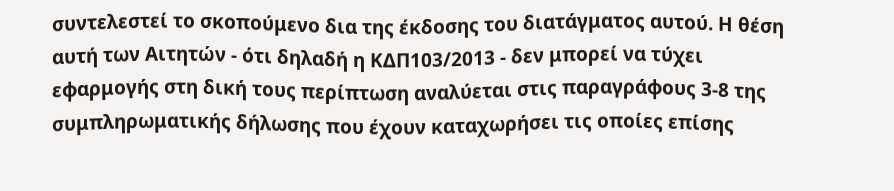συντελεστεί το σκοπούμενο δια της έκδοσης του διατάγματος αυτού. Η θέση αυτή των Αιτητών - ότι δηλαδή η ΚΔΠ103/2013 - δεν μπορεί να τύχει εφαρμογής στη δική τους περίπτωση αναλύεται στις παραγράφους 3-8 της συμπληρωματικής δήλωσης που έχουν καταχωρήσει τις οποίες επίσης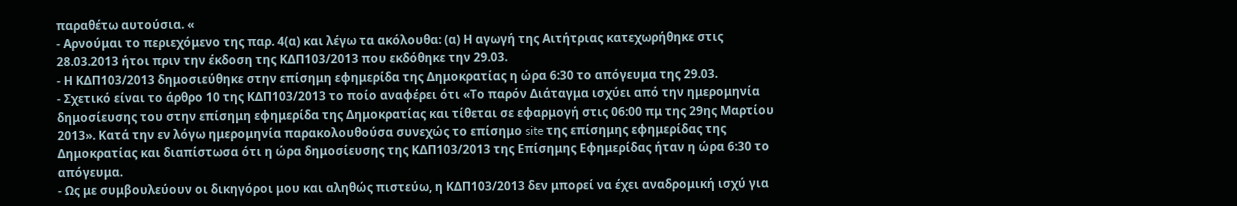παραθέτω αυτούσια. «
- Αρνούμαι το περιεχόμενο της παρ. 4(α) και λέγω τα ακόλουθα: (α) Η αγωγή της Αιτήτριας κατεχωρήθηκε στις 28.03.2013 ήτοι πριν την έκδοση της ΚΔΠ103/2013 που εκδόθηκε την 29.03.
- Η ΚΔΠ103/2013 δημοσιεύθηκε στην επίσημη εφημερίδα της Δημοκρατίας η ώρα 6:30 το απόγευμα της 29.03.
- Σχετικό είναι το άρθρο 10 της ΚΔΠ103/2013 το ποίο αναφέρει ότι «Το παρόν Διάταγμα ισχύει από την ημερομηνία δημοσίευσης του στην επίσημη εφημερίδα της Δημοκρατίας και τίθεται σε εφαρμογή στις 06:00 πμ της 29ης Μαρτίου 2013». Κατά την εν λόγω ημερομηνία παρακολουθούσα συνεχώς το επίσημο site της επίσημης εφημερίδας της Δημοκρατίας και διαπίστωσα ότι η ώρα δημοσίευσης της ΚΔΠ103/2013 της Επίσημης Εφημερίδας ήταν η ώρα 6:30 το απόγευμα.
- Ως με συμβουλεύουν οι δικηγόροι μου και αληθώς πιστεύω, η ΚΔΠ103/2013 δεν μπορεί να έχει αναδρομική ισχύ για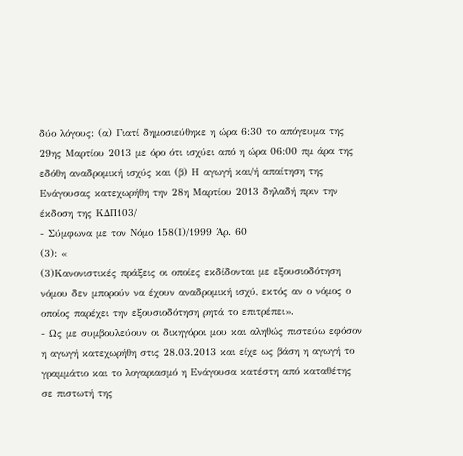δύο λόγους: (α) Γιατί δημοσιεύθηκε η ώρα 6:30 το απόγευμα της 29ης Μαρτίου 2013 με όρο ότι ισχύει από η ώρα 06:00 πμ άρα της εδόθη αναδρομική ισχύς και (β) Η αγωγή και/ή απαίτηση της Ενάγουσας κατεχωρήθη την 28η Μαρτίου 2013 δηλαδή πριν την έκδοση της ΚΔΠ103/
- Σύμφωνα με τον Νόμο 158(Ι)/1999 Άρ. 60
(3): «
(3)Κανονιστικές πράξεις οι οποίες εκδίδονται με εξουσιοδότηση νόμου δεν μπορούν να έχουν αναδρομική ισχύ, εκτός αν ο νόμος ο οποίος παρέχει την εξουσιοδότηση ρητά το επιτρέπει».
- Ως με συμβουλεύουν οι δικηγόροι μου και αληθώς πιστεύω εφόσον η αγωγή κατεχωρήθη στις 28.03.2013 και είχε ως βάση η αγωγή το γραμμάτιο και το λογαριασμό η Ενάγουσα κατέστη από καταθέτης σε πιστωτή της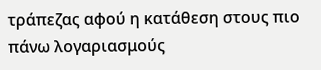τράπεζας αφού η κατάθεση στους πιο πάνω λογαριασμούς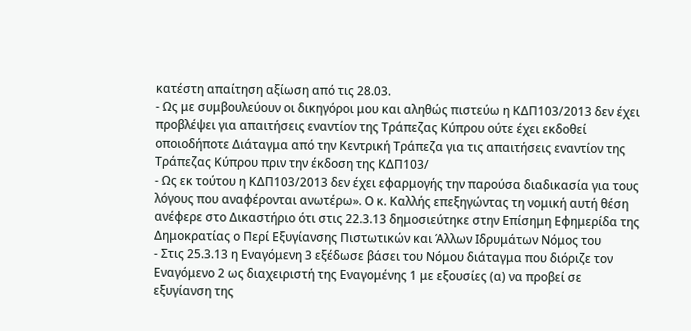κατέστη απαίτηση αξίωση από τις 28.03.
- Ως με συμβουλεύουν οι δικηγόροι μου και αληθώς πιστεύω η ΚΔΠ103/2013 δεν έχει προβλέψει για απαιτήσεις εναντίον της Τράπεζας Κύπρου ούτε έχει εκδοθεί οποιοδήποτε Διάταγμα από την Κεντρική Τράπεζα για τις απαιτήσεις εναντίον της Τράπεζας Κύπρου πριν την έκδοση της ΚΔΠ103/
- Ως εκ τούτου η ΚΔΠ103/2013 δεν έχει εφαρμογής την παρούσα διαδικασία για τους λόγους που αναφέρονται ανωτέρω». Ο κ. Καλλής επεξηγώντας τη νομική αυτή θέση ανέφερε στο Δικαστήριο ότι στις 22.3.13 δημοσιεύτηκε στην Επίσημη Εφημερίδα της Δημοκρατίας ο Περί Εξυγίανσης Πιστωτικών και Άλλων Ιδρυμάτων Νόμος του
- Στις 25.3.13 η Εναγόμενη 3 εξέδωσε βάσει του Νόμου διάταγμα που διόριζε τον Εναγόμενο 2 ως διαχειριστή της Εναγομένης 1 με εξουσίες (α) να προβεί σε εξυγίανση της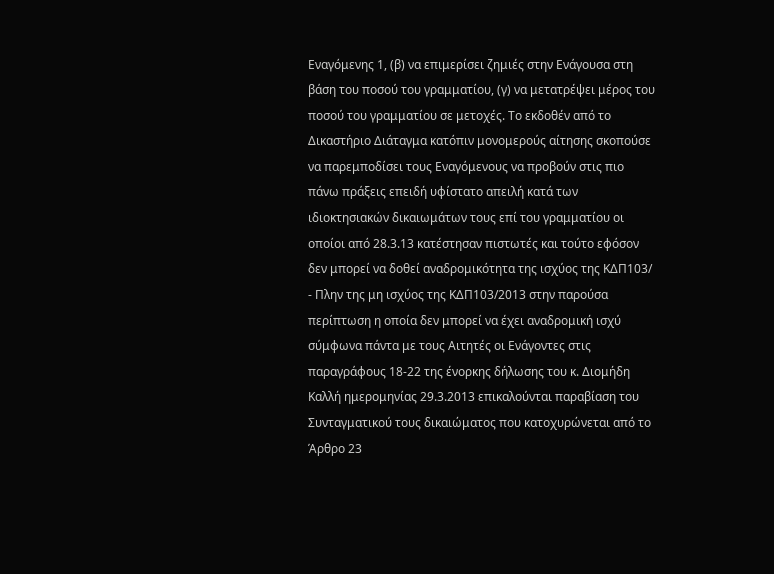Εναγόμενης 1, (β) να επιμερίσει ζημιές στην Ενάγουσα στη βάση του ποσού του γραμματίου, (γ) να μετατρέψει μέρος του ποσού του γραμματίου σε μετοχές. Το εκδοθέν από το Δικαστήριο Διάταγμα κατόπιν μονομερούς αίτησης σκοπούσε να παρεμποδίσει τους Εναγόμενους να προβούν στις πιο πάνω πράξεις επειδή υφίστατο απειλή κατά των ιδιοκτησιακών δικαιωμάτων τους επί του γραμματίου οι οποίοι από 28.3.13 κατέστησαν πιστωτές και τούτο εφόσον δεν μπορεί να δοθεί αναδρομικότητα της ισχύος της ΚΔΠ103/
- Πλην της μη ισχύος της ΚΔΠ103/2013 στην παρούσα περίπτωση η οποία δεν μπορεί να έχει αναδρομική ισχύ σύμφωνα πάντα με τους Αιτητές οι Ενάγοντες στις παραγράφους 18-22 της ένορκης δήλωσης του κ. Διομήδη Καλλή ημερομηνίας 29.3.2013 επικαλούνται παραβίαση του Συνταγματικού τους δικαιώματος που κατοχυρώνεται από το Άρθρο 23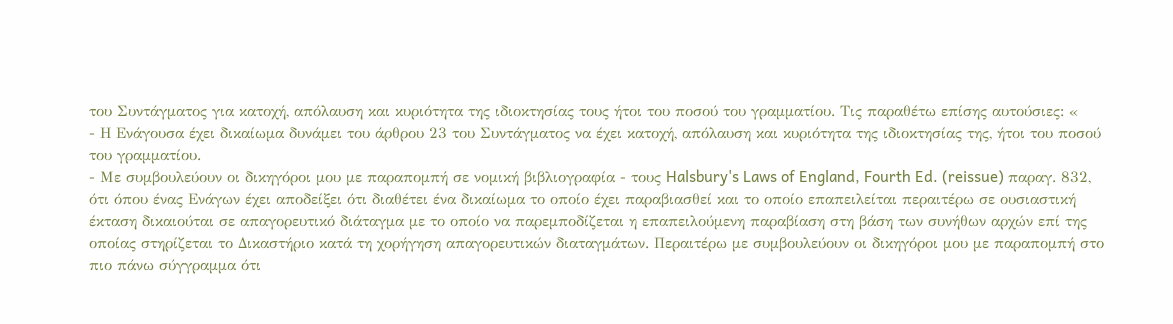του Συντάγματος για κατοχή, απόλαυση και κυριότητα της ιδιοκτησίας τους ήτοι του ποσού του γραμματίου. Τις παραθέτω επίσης αυτούσιες: «
- Η Ενάγουσα έχει δικαίωμα δυνάμει του άρθρου 23 του Συντάγματος να έχει κατοχή, απόλαυση και κυριότητα της ιδιοκτησίας της, ήτοι του ποσού του γραμματίου.
- Με συμβουλεύουν οι δικηγόροι μου με παραπομπή σε νομική βιβλιογραφία - τους Halsbury's Laws of England, Fourth Ed. (reissue) παραγ. 832, ότι όπου ένας Ενάγων έχει αποδείξει ότι διαθέτει ένα δικαίωμα το οποίο έχει παραβιασθεί και το οποίο επαπειλείται περαιτέρω σε ουσιαστική έκταση δικαιούται σε απαγορευτικό διάταγμα με το οποίο να παρεμποδίζεται η επαπειλούμενη παραβίαση στη βάση των συνήθων αρχών επί της οποίας στηρίζεται το Δικαστήριο κατά τη χορήγηση απαγορευτικών διαταγμάτων. Περαιτέρω με συμβουλεύουν οι δικηγόροι μου με παραπομπή στο πιο πάνω σύγγραμμα ότι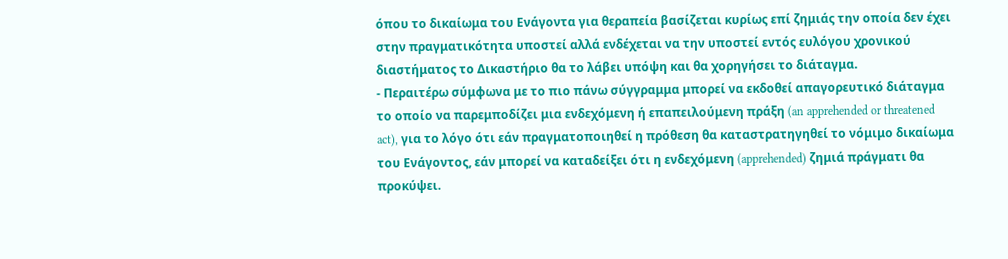όπου το δικαίωμα του Ενάγοντα για θεραπεία βασίζεται κυρίως επί ζημιάς την οποία δεν έχει στην πραγματικότητα υποστεί αλλά ενδέχεται να την υποστεί εντός ευλόγου χρονικού διαστήματος το Δικαστήριο θα το λάβει υπόψη και θα χορηγήσει το διάταγμα.
- Περαιτέρω σύμφωνα με το πιο πάνω σύγγραμμα μπορεί να εκδοθεί απαγορευτικό διάταγμα το οποίο να παρεμποδίζει μια ενδεχόμενη ή επαπειλούμενη πράξη (an apprehended or threatened act), για το λόγο ότι εάν πραγματοποιηθεί η πρόθεση θα καταστρατηγηθεί το νόμιμο δικαίωμα του Ενάγοντος, εάν μπορεί να καταδείξει ότι η ενδεχόμενη (apprehended) ζημιά πράγματι θα προκύψει.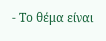- Το θέμα είναι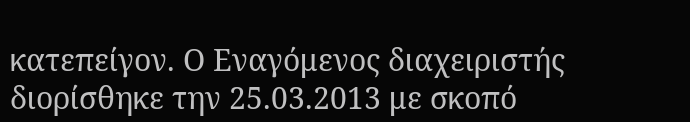κατεπείγον. Ο Εναγόμενος διαχειριστής διορίσθηκε την 25.03.2013 με σκοπό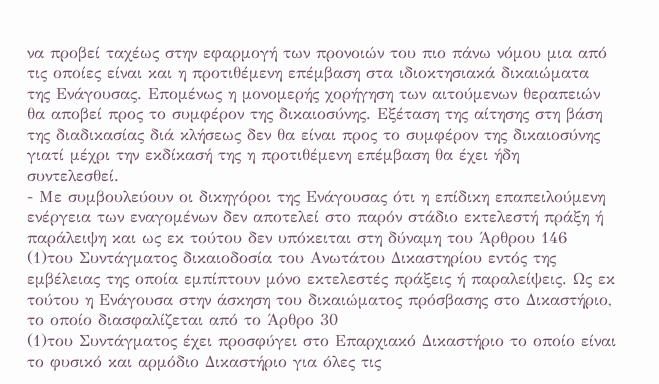να προβεί ταχέως στην εφαρμογή των προνοιών του πιο πάνω νόμου μια από τις οποίες είναι και η προτιθέμενη επέμβαση στα ιδιοκτησιακά δικαιώματα της Ενάγουσας. Επομένως η μονομερής χορήγηση των αιτούμενων θεραπειών θα αποβεί προς το συμφέρον της δικαιοσύνης. Εξέταση της αίτησης στη βάση της διαδικασίας διά κλήσεως δεν θα είναι προς το συμφέρον της δικαιοσύνης γιατί μέχρι την εκδίκασή της η προτιθέμενη επέμβαση θα έχει ήδη συντελεσθεί.
- Με συμβουλεύουν οι δικηγόροι της Ενάγουσας ότι η επίδικη επαπειλούμενη ενέργεια των εναγομένων δεν αποτελεί στο παρόν στάδιο εκτελεστή πράξη ή παράλειψη και ως εκ τούτου δεν υπόκειται στη δύναμη του Άρθρου 146
(1)του Συντάγματος δικαιοδοσία του Ανωτάτου Δικαστηρίου εντός της εμβέλειας της οποία εμπίπτουν μόνο εκτελεστές πράξεις ή παραλείψεις. Ως εκ τούτου η Ενάγουσα στην άσκηση του δικαιώματος πρόσβασης στο Δικαστήριο, το οποίο διασφαλίζεται από το Άρθρο 30
(1)του Συντάγματος έχει προσφύγει στο Επαρχιακό Δικαστήριο το οποίο είναι το φυσικό και αρμόδιο Δικαστήριο για όλες τις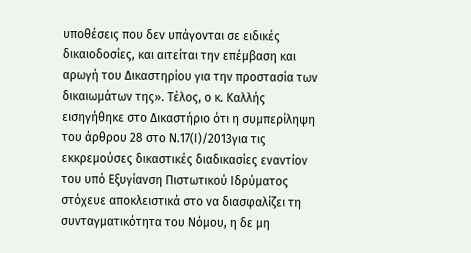υποθέσεις που δεν υπάγονται σε ειδικές δικαιοδοσίες, και αιτείται την επέμβαση και αρωγή του Δικαστηρίου για την προστασία των δικαιωμάτων της». Τέλος, ο κ. Καλλής εισηγήθηκε στο Δικαστήριο ότι η συμπερίληψη του άρθρου 28 στο Ν.17(Ι)/2013για τις εκκρεμούσες δικαστικές διαδικασίες εναντίον του υπό Εξυγίανση Πιστωτικού Ιδρύματος στόχευε αποκλειστικά στο να διασφαλίζει τη συνταγματικότητα του Νόμου, η δε μη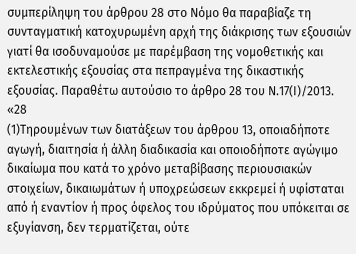συμπερίληψη του άρθρου 28 στο Νόμο θα παραβίαζε τη συνταγματική κατοχυρωμένη αρχή της διάκρισης των εξουσιών γιατί θα ισοδυναμούσε με παρέμβαση της νομοθετικής και εκτελεστικής εξουσίας στα πεπραγμένα της δικαστικής εξουσίας. Παραθέτω αυτούσιο το άρθρο 28 του Ν.17(Ι)/2013. «28
(1)Τηρουμένων των διατάξεων του άρθρου 13, οποιαδήποτε αγωγή, διαιτησία ή άλλη διαδικασία και οποιοδήποτε αγώγιμο δικαίωμα που κατά το χρόνο μεταβίβασης περιουσιακών στοιχείων, δικαιωμάτων ή υποχρεώσεων εκκρεμεί ή υφίσταται από ή εναντίον ή προς όφελος του ιδρύματος που υπόκειται σε εξυγίανση, δεν τερματίζεται, ούτε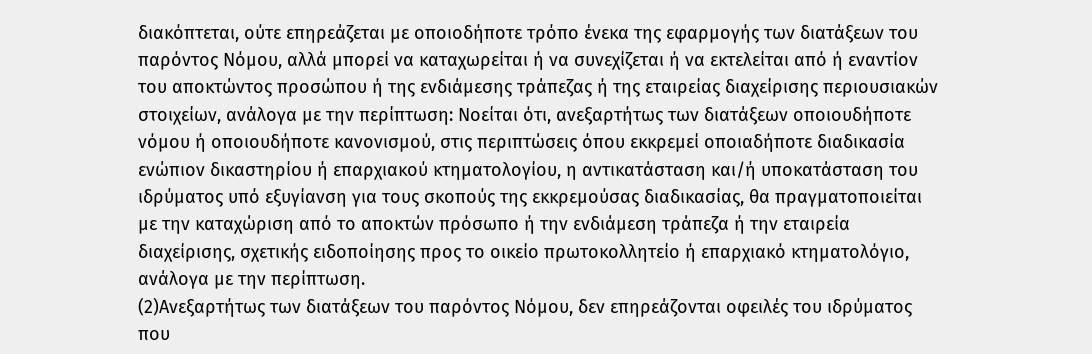διακόπτεται, ούτε επηρεάζεται με οποιοδήποτε τρόπο ένεκα της εφαρμογής των διατάξεων του παρόντος Νόμου, αλλά μπορεί να καταχωρείται ή να συνεχίζεται ή να εκτελείται από ή εναντίον του αποκτώντος προσώπου ή της ενδιάμεσης τράπεζας ή της εταιρείας διαχείρισης περιουσιακών στοιχείων, ανάλογα με την περίπτωση: Νοείται ότι, ανεξαρτήτως των διατάξεων οποιουδήποτε νόμου ή οποιουδήποτε κανονισμού, στις περιπτώσεις όπου εκκρεμεί οποιαδήποτε διαδικασία ενώπιον δικαστηρίου ή επαρχιακού κτηματολογίου, η αντικατάσταση και/ή υποκατάσταση του ιδρύματος υπό εξυγίανση για τους σκοπούς της εκκρεμούσας διαδικασίας, θα πραγματοποιείται με την καταχώριση από το αποκτών πρόσωπο ή την ενδιάμεση τράπεζα ή την εταιρεία διαχείρισης, σχετικής ειδοποίησης προς το οικείο πρωτοκολλητείο ή επαρχιακό κτηματολόγιο, ανάλογα με την περίπτωση.
(2)Ανεξαρτήτως των διατάξεων του παρόντος Νόμου, δεν επηρεάζονται οφειλές του ιδρύματος που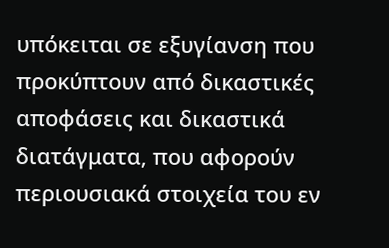υπόκειται σε εξυγίανση που προκύπτουν από δικαστικές αποφάσεις και δικαστικά διατάγματα, που αφορούν περιουσιακά στοιχεία του εν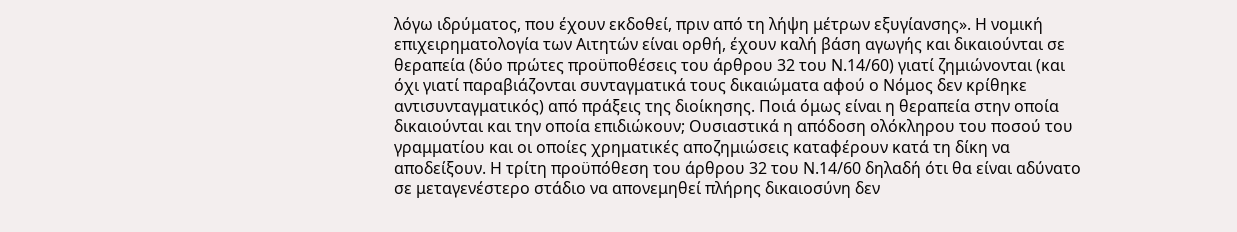λόγω ιδρύματος, που έχουν εκδοθεί, πριν από τη λήψη μέτρων εξυγίανσης». Η νομική επιχειρηματολογία των Αιτητών είναι ορθή, έχουν καλή βάση αγωγής και δικαιούνται σε θεραπεία (δύο πρώτες προϋποθέσεις του άρθρου 32 του Ν.14/60) γιατί ζημιώνονται (και όχι γιατί παραβιάζονται συνταγματικά τους δικαιώματα αφού ο Νόμος δεν κρίθηκε αντισυνταγματικός) από πράξεις της διοίκησης. Ποιά όμως είναι η θεραπεία στην οποία δικαιούνται και την οποία επιδιώκουν; Ουσιαστικά η απόδοση ολόκληρου του ποσού του γραμματίου και οι οποίες χρηματικές αποζημιώσεις καταφέρουν κατά τη δίκη να αποδείξουν. Η τρίτη προϋπόθεση του άρθρου 32 του Ν.14/60 δηλαδή ότι θα είναι αδύνατο σε μεταγενέστερο στάδιο να απονεμηθεί πλήρης δικαιοσύνη δεν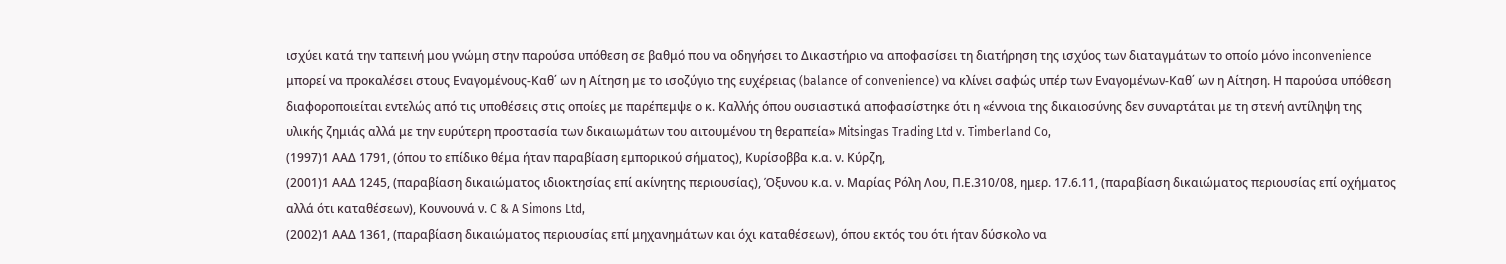ισχύει κατά την ταπεινή μου γνώμη στην παρούσα υπόθεση σε βαθμό που να οδηγήσει το Δικαστήριο να αποφασίσει τη διατήρηση της ισχύος των διαταγμάτων το οποίο μόνο inconvenience μπορεί να προκαλέσει στους Εναγομένους-Καθ΄ ων η Αίτηση με το ισοζύγιο της ευχέρειας (balance of convenience) να κλίνει σαφώς υπέρ των Εναγομένων-Καθ΄ ων η Αίτηση. Η παρούσα υπόθεση διαφοροποιείται εντελώς από τις υποθέσεις στις οποίες με παρέπεμψε ο κ. Καλλής όπου ουσιαστικά αποφασίστηκε ότι η «έννοια της δικαιοσύνης δεν συναρτάται με τη στενή αντίληψη της υλικής ζημιάς αλλά με την ευρύτερη προστασία των δικαιωμάτων του αιτουμένου τη θεραπεία» Mitsingas Trading Ltd v. Timberland Co,
(1997)1 ΑΑΔ 1791, (όπου το επίδικο θέμα ήταν παραβίαση εμπορικού σήματος), Κυρίσοββα κ.α. ν. Κύρζη,
(2001)1 ΑΑΔ 1245, (παραβίαση δικαιώματος ιδιοκτησίας επί ακίνητης περιουσίας), Όξυνου κ.α. ν. Μαρίας Ρόλη Λου, Π.Ε.310/08, ημερ. 17.6.11, (παραβίαση δικαιώματος περιουσίας επί οχήματος αλλά ότι καταθέσεων), Κουνουνά ν. C & A Simons Ltd,
(2002)1 ΑΑΔ 1361, (παραβίαση δικαιώματος περιουσίας επί μηχανημάτων και όχι καταθέσεων), όπου εκτός του ότι ήταν δύσκολο να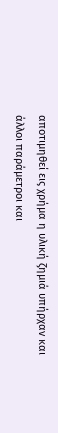αποτιμηθεί εις χρήμα η υλική ζημιά υπήρχαν και άλλοι παράμετροι και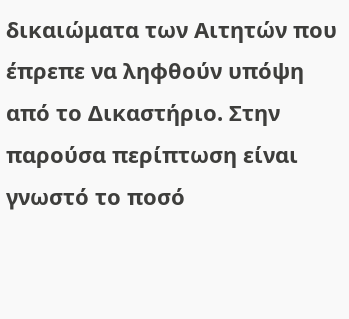δικαιώματα των Αιτητών που έπρεπε να ληφθούν υπόψη από το Δικαστήριο. Στην παρούσα περίπτωση είναι γνωστό το ποσό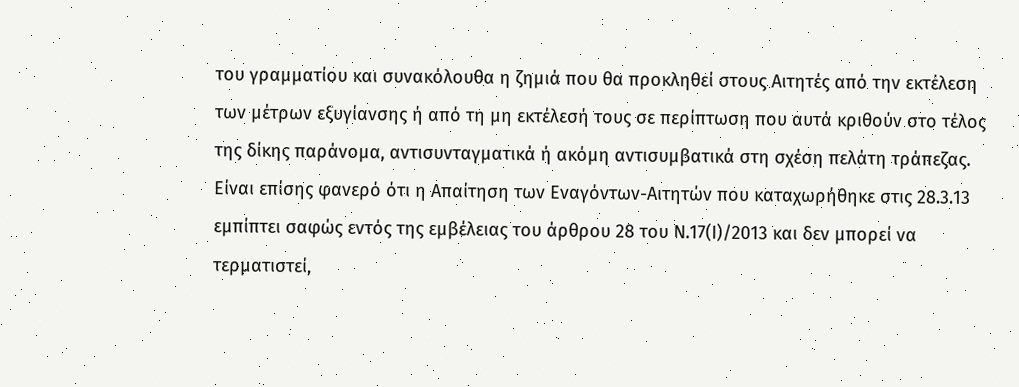του γραμματίου και συνακόλουθα η ζημιά που θα προκληθεί στους Αιτητές από την εκτέλεση των μέτρων εξυγίανσης ή από τη μη εκτέλεσή τους σε περίπτωση που αυτά κριθούν στο τέλος της δίκης παράνομα, αντισυνταγματικά ή ακόμη αντισυμβατικά στη σχέση πελάτη τράπεζας. Είναι επίσης φανερό ότι η Απαίτηση των Εναγόντων-Αιτητών που καταχωρήθηκε στις 28.3.13 εμπίπτει σαφώς εντός της εμβέλειας του άρθρου 28 του Ν.17(Ι)/2013 και δεν μπορεί να τερματιστεί,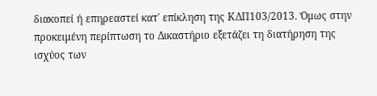διακοπεί ή επηρεαστεί κατ΄ επίκληση της ΚΔΠ103/2013. Όμως στην προκειμένη περίπτωση το Δικαστήριο εξετάζει τη διατήρηση της ισχύος των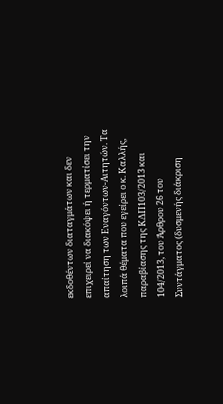εκδοθέντων διαταγμάτων και δεν επιχειρεί να διακόψει ή τερματίσει την απαίτηση των Εναγόντων-Αιτητών. Τα λοιπά θέματα που εγείρει ο κ. Καλλής, παραβίασης της ΚΔΠ103/2013 και 104/2013, του Άρθρου 26 του Συντάγματος (δυσμενής διάκριση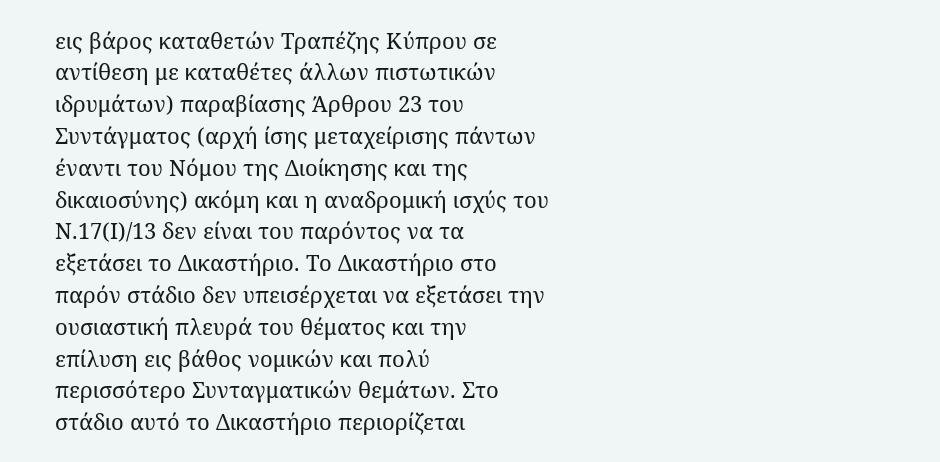εις βάρος καταθετών Τραπέζης Κύπρου σε αντίθεση με καταθέτες άλλων πιστωτικών ιδρυμάτων) παραβίασης Άρθρου 23 του Συντάγματος (αρχή ίσης μεταχείρισης πάντων έναντι του Νόμου της Διοίκησης και της δικαιοσύνης) ακόμη και η αναδρομική ισχύς του Ν.17(Ι)/13 δεν είναι του παρόντος να τα εξετάσει το Δικαστήριο. Το Δικαστήριο στο παρόν στάδιο δεν υπεισέρχεται να εξετάσει την ουσιαστική πλευρά του θέματος και την επίλυση εις βάθος νομικών και πολύ περισσότερο Συνταγματικών θεμάτων. Στο στάδιο αυτό το Δικαστήριο περιορίζεται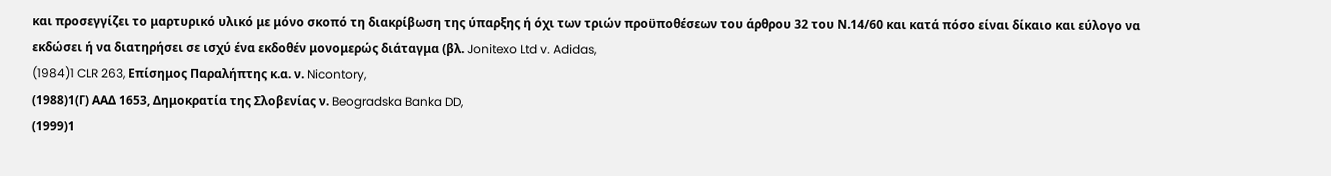και προσεγγίζει το μαρτυρικό υλικό με μόνο σκοπό τη διακρίβωση της ύπαρξης ή όχι των τριών προϋποθέσεων του άρθρου 32 του Ν.14/60 και κατά πόσο είναι δίκαιο και εύλογο να εκδώσει ή να διατηρήσει σε ισχύ ένα εκδοθέν μονομερώς διάταγμα (βλ. Jonitexo Ltd v. Adidas,
(1984)1 CLR 263, Επίσημος Παραλήπτης κ.α. ν. Nicontory,
(1988)1(Γ) ΑΑΔ 1653, Δημοκρατία της Σλοβενίας ν. Beogradska Banka DD,
(1999)1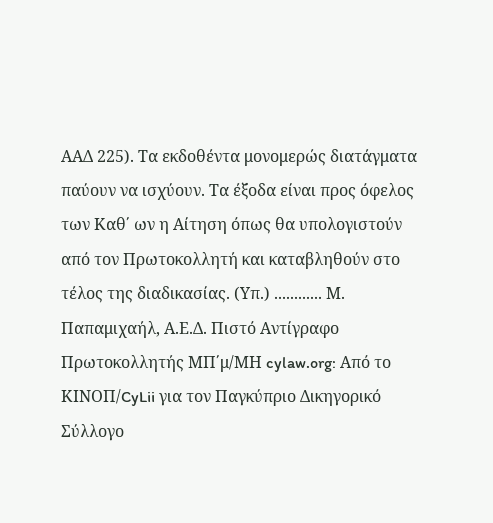ΑΑΔ 225). Τα εκδοθέντα μονομερώς διατάγματα παύουν να ισχύουν. Τα έξοδα είναι προς όφελος των Καθ΄ ων η Αίτηση όπως θα υπολογιστούν από τον Πρωτοκολλητή και καταβληθούν στο τέλος της διαδικασίας. (Υπ.) ............ Μ. Παπαμιχαήλ, Α.Ε.Δ. Πιστό Αντίγραφο Πρωτοκολλητής ΜΠ΄μ/ΜΗ cylaw.org: Από το ΚΙΝOΠ/CyLii για τον Παγκύπριο Δικηγορικό Σύλλογο